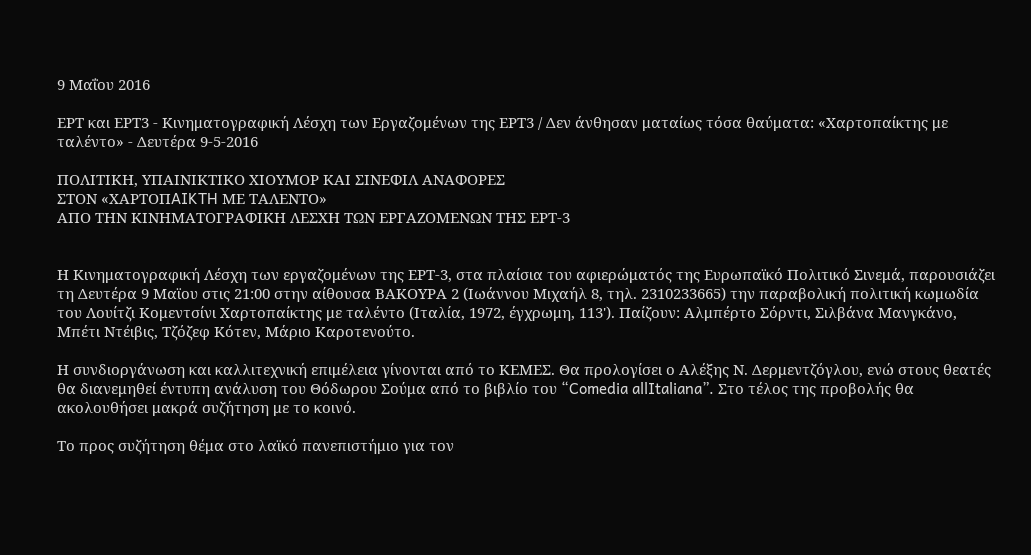9 Μαΐου 2016

ΕΡΤ και ΕΡΤ3 - Κινηματογραφική Λέσχη των Εργαζομένων της ΕΡΤ3 / Δεν άνθησαν ματαίως τόσα θαύματα: «Χαρτοπαίκτης με ταλέντο» - Δευτέρα 9-5-2016

ΠΟΛΙΤΙΚΗ, ΥΠΑΙΝΙΚΤΙΚΟ ΧΙΟΥΜΟΡ ΚΑΙ ΣΙΝΕΦΙΛ ΑΝΑΦΟΡΕΣ
ΣΤΟN «XAΡTOΠAIKTH ΜΕ ΤΑΛΕΝΤΟ»
ΑΠΟ ΤΗΝ ΚΙΝΗΜΑΤΟΓΡΑΦΙΚΗ ΛΕΣΧΗ ΤΩΝ ΕΡΓΑΖΟΜΕΝΩΝ ΤΗΣ ΕΡΤ-3


Η Κινηματογραφική Λέσχη των εργαζομένων της ΕΡΤ-3, στα πλαίσια του αφιερώματός της Ευρωπαϊκό Πολιτικό Σινεμά, παρουσιάζει τη Δευτέρα 9 Mαϊου στις 21:00 στην αίθουσα ΒΑΚΟΥΡΑ 2 (Ιωάννου Μιχαήλ 8, τηλ. 2310233665) την παραβολική πολιτική κωμωδία του Λουίτζι Κομεντσίνι Χαρτοπαίκτης με ταλέντο (Ιταλία, 1972, έγχρωμη, 113'). Παίζουν: Αλμπέρτο Σόρντι, Σιλβάνα Μανγκάνο, Μπέτι Ντέιβις, Τζόζεφ Κότεν, Μάριο Καροτενούτο.

Η συνδιοργάνωση και καλλιτεχνική επιμέλεια γίνονται από το ΚΕΜΕΣ. Θα προλογίσει ο Αλέξης Ν. Δερμεντζόγλου, ενώ στους θεατές θα διανεμηθεί έντυπη ανάλυση του Θόδωρου Σούμα από το βιβλίο του “Comedia allItaliana”. Στο τέλος της προβολής θα ακολουθήσει μακρά συζήτηση με το κοινό.

Το προς συζήτηση θέμα στο λαϊκό πανεπιστήμιο για τον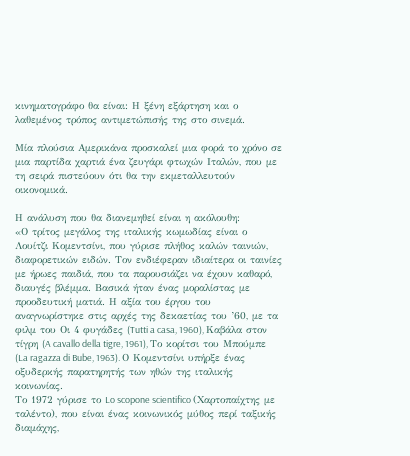κινηματογράφο θα είναι: Η ξένη εξάρτηση και ο λαθεμένος τρόπος αντιμετώπισής της στο σινεμά.

Μία πλούσια Αμερικάνα προσκαλεί μια φορά το χρόνο σε μια παρτίδα χαρτιά ένα ζευγάρι φτωχών Ιταλών, που με τη σειρά πιστεύουν ότι θα την εκμεταλλευτούν οικονομικά.

Η ανάλυση που θα διανεμηθεί είναι η ακόλουθη:
«Ο τρίτος μεγάλος της ιταλικής κωμωδίας είναι ο Λουίτζι Κομεντσίνι, που γύρισε πλήθος καλών ταινιών, διαφορετικών ειδών. Τον ενδιέφεραν ιδιαίτερα οι ταινίες με ήρωες παιδιά, που τα παρουσιάζει να έχουν καθαρό, διαυγές βλέμμα. Βασικά ήταν ένας μοραλίστας με προοδευτική ματιά. Η αξία του έργου του αναγνωρίστηκε στις αρχές της δεκαετίας του ’60, με τα φιλμ του Οι 4 φυγάδες (Tutti a casa, 1960), Καβάλα στον τίγρη (A cavallo della tigre, 1961), Το κορίτσι του Μπούμπε (La ragazza di Bube, 1963). Ο Κομεντσίνι υπήρξε ένας οξυδερκής παρατηρητής των ηθών της ιταλικής κοινωνίας.
Το 1972 γύρισε το Lo scopone scientifico (Χαρτοπαίχτης με ταλέντο), που είναι ένας κοινωνικός μύθος περί ταξικής διαμάχης,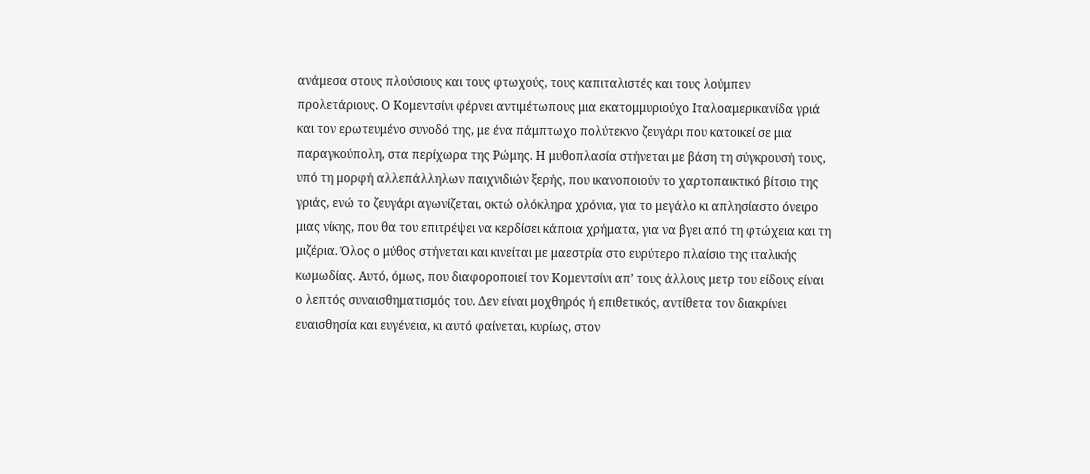ανάμεσα στους πλούσιους και τους φτωχούς, τους καπιταλιστές και τους λούμπεν προλετάριους. Ο Κομεντσίνι φέρνει αντιμέτωπους μια εκατομμυριούχο Ιταλοαμερικανίδα γριά και τον ερωτευμένο συνοδό της, με ένα πάμπτωχο πολύτεκνο ζευγάρι που κατοικεί σε μια παραγκούπολη, στα περίχωρα της Ρώμης. Η μυθοπλασία στήνεται με βάση τη σύγκρουσή τους, υπό τη μορφή αλλεπάλληλων παιχνιδιών ξερής, που ικανοποιούν το χαρτοπαικτικό βίτσιο της γριάς, ενώ το ζευγάρι αγωνίζεται, οκτώ ολόκληρα χρόνια, για το μεγάλο κι απλησίαστο όνειρο μιας νίκης, που θα του επιτρέψει να κερδίσει κάποια χρήματα, για να βγει από τη φτώχεια και τη μιζέρια. Όλος ο μύθος στήνεται και κινείται με μαεστρία στο ευρύτερο πλαίσιο της ιταλικής κωμωδίας. Αυτό, όμως, που διαφοροποιεί τον Κομεντσίνι απ’ τους άλλους μετρ του είδους είναι ο λεπτός συναισθηματισμός του. Δεν είναι μοχθηρός ή επιθετικός, αντίθετα τον διακρίνει ευαισθησία και ευγένεια, κι αυτό φαίνεται, κυρίως, στον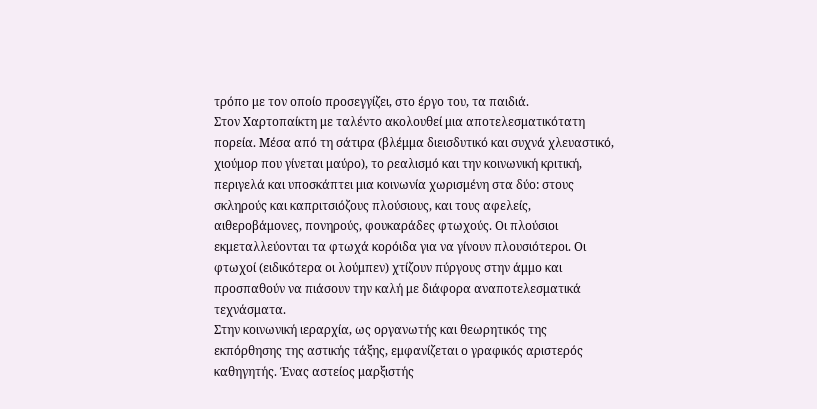τρόπο με τον οποίο προσεγγίζει, στο έργο του, τα παιδιά.
Στον Χαρτοπαίκτη με ταλέντο ακολουθεί μια αποτελεσματικότατη πορεία. Μέσα από τη σάτιρα (βλέμμα διεισδυτικό και συχνά χλευαστικό, χιούμορ που γίνεται μαύρο), το ρεαλισμό και την κοινωνική κριτική, περιγελά και υποσκάπτει μια κοινωνία χωρισμένη στα δύο: στους σκληρούς και καπριτσιόζους πλούσιους, και τους αφελείς, αιθεροβάμονες, πονηρούς, φουκαράδες φτωχούς. Οι πλούσιοι εκμεταλλεύονται τα φτωχά κορόιδα για να γίνουν πλουσιότεροι. Οι φτωχοί (ειδικότερα οι λούμπεν) χτίζουν πύργους στην άμμο και προσπαθούν να πιάσουν την καλή με διάφορα αναποτελεσματικά τεχνάσματα.
Στην κοινωνική ιεραρχία, ως οργανωτής και θεωρητικός της εκπόρθησης της αστικής τάξης, εμφανίζεται ο γραφικός αριστερός καθηγητής. Ένας αστείος μαρξιστής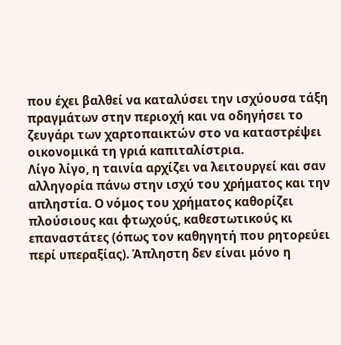που έχει βαλθεί να καταλύσει την ισχύουσα τάξη πραγμάτων στην περιοχή και να οδηγήσει το ζευγάρι των χαρτοπαικτών στο να καταστρέψει οικονομικά τη γριά καπιταλίστρια.
Λίγο λίγο, η ταινία αρχίζει να λειτουργεί και σαν αλληγορία πάνω στην ισχύ του χρήματος και την απληστία. Ο νόμος του χρήματος καθορίζει πλούσιους και φτωχούς, καθεστωτικούς κι επαναστάτες (όπως τον καθηγητή που ρητορεύει περί υπεραξίας). Άπληστη δεν είναι μόνο η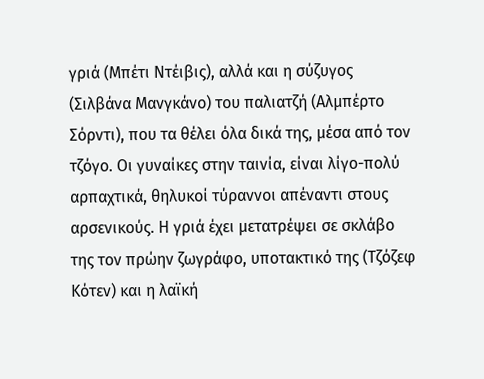γριά (Μπέτι Ντέιβις), αλλά και η σύζυγος (Σιλβάνα Μανγκάνο) του παλιατζή (Αλμπέρτο Σόρντι), που τα θέλει όλα δικά της, μέσα από τον τζόγο. Οι γυναίκες στην ταινία, είναι λίγο-πολύ αρπαχτικά, θηλυκοί τύραννοι απέναντι στους αρσενικούς. Η γριά έχει μετατρέψει σε σκλάβο της τον πρώην ζωγράφο, υποτακτικό της (Τζόζεφ Κότεν) και η λαϊκή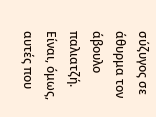σύζυγος σε άθυρμα τον άβουλο παλιατζή. Είναι, όμως, αυτές που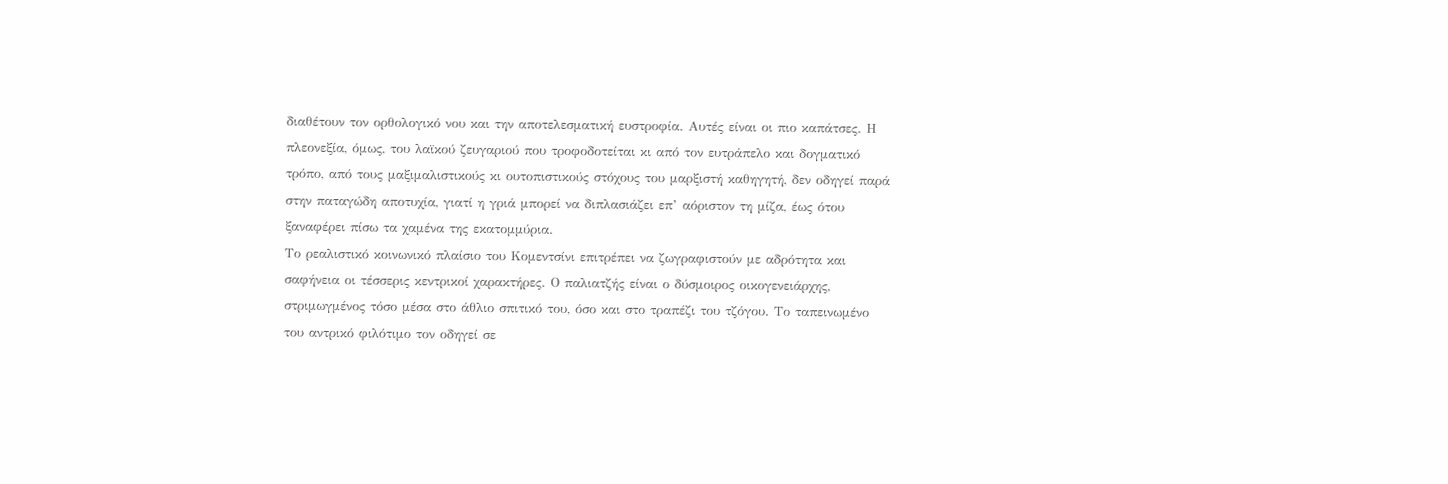διαθέτουν τον ορθολογικό νου και την αποτελεσματική ευστροφία. Αυτές είναι οι πιο καπάτσες. Η πλεονεξία, όμως, του λαϊκού ζευγαριού που τροφοδοτείται κι από τον ευτράπελο και δογματικό τρόπο, από τους μαξιμαλιστικούς κι ουτοπιστικούς στόχους του μαρξιστή καθηγητή, δεν οδηγεί παρά στην παταγώδη αποτυχία, γιατί η γριά μπορεί να διπλασιάζει επ’ αόριστον τη μίζα, έως ότου ξαναφέρει πίσω τα χαμένα της εκατομμύρια.
Το ρεαλιστικό κοινωνικό πλαίσιο του Κομεντσίνι επιτρέπει να ζωγραφιστούν με αδρότητα και σαφήνεια οι τέσσερις κεντρικοί χαρακτήρες. Ο παλιατζής είναι ο δύσμοιρος οικογενειάρχης, στριμωγμένος τόσο μέσα στο άθλιο σπιτικό του, όσο και στο τραπέζι του τζόγου. Το ταπεινωμένο του αντρικό φιλότιμο τον οδηγεί σε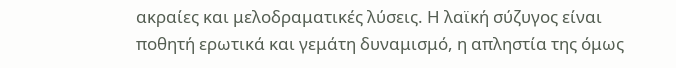ακραίες και μελοδραματικές λύσεις. Η λαϊκή σύζυγος είναι ποθητή ερωτικά και γεμάτη δυναμισμό, η απληστία της όμως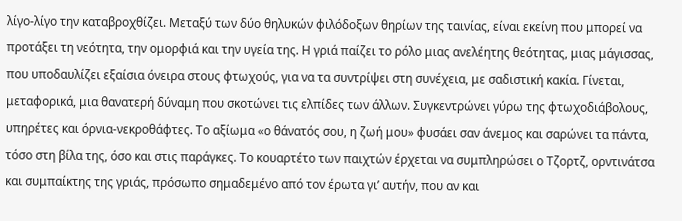λίγο-λίγο την καταβροχθίζει. Μεταξύ των δύο θηλυκών φιλόδοξων θηρίων της ταινίας, είναι εκείνη που μπορεί να προτάξει τη νεότητα, την ομορφιά και την υγεία της. Η γριά παίζει το ρόλο μιας ανελέητης θεότητας, μιας μάγισσας, που υποδαυλίζει εξαίσια όνειρα στους φτωχούς, για να τα συντρίψει στη συνέχεια, με σαδιστική κακία. Γίνεται, μεταφορικά, μια θανατερή δύναμη που σκοτώνει τις ελπίδες των άλλων. Συγκεντρώνει γύρω της φτωχοδιάβολους, υπηρέτες και όρνια-νεκροθάφτες. Το αξίωμα «ο θάνατός σου, η ζωή μου» φυσάει σαν άνεμος και σαρώνει τα πάντα, τόσο στη βίλα της, όσο και στις παράγκες. Το κουαρτέτο των παιχτών έρχεται να συμπληρώσει ο Τζορτζ, ορντινάτσα και συμπαίκτης της γριάς, πρόσωπο σημαδεμένο από τον έρωτα γι’ αυτήν, που αν και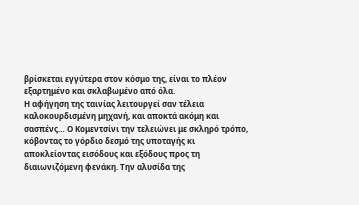βρίσκεται εγγύτερα στον κόσμο της, είναι το πλέον εξαρτημένο και σκλαβωμένο από όλα.
Η αφήγηση της ταινίας λειτουργεί σαν τέλεια καλοκουρδισμένη μηχανή, και αποκτά ακόμη και σασπένς… Ο Κομεντσίνι την τελειώνει με σκληρό τρόπο, κόβοντας το γόρδιο δεσμό της υποταγής κι αποκλείοντας εισόδους και εξόδους προς τη διαιωνιζόμενη φενάκη. Την αλυσίδα της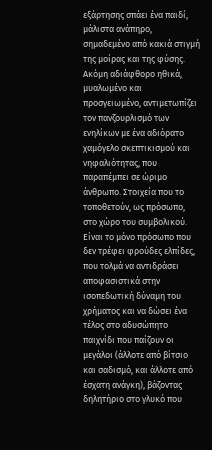εξάρτησης σπάει ένα παιδί, μάλιστα ανάπηρο, σημαδεμένο από κακιά στιγμή της μοίρας και της φύσης. Ακόμη αδιάφθορο ηθικά, μυαλωμένο και προσγειωμένο, αντιμετωπίζει τον πανζουρλισμό των ενηλίκων με ένα αδιόρατο χαμόγελο σκεπτικισμού και νηφαλιότητας, που παραπέμπει σε ώριμο άνθρωπο. Στοιχεία που το τοποθετούν, ως πρόσωπο, στο χώρο του συμβολικού. Είναι το μόνο πρόσωπο που δεν τρέφει φρούδες ελπίδες, που τολμά να αντιδράσει αποφασιστικά στην ισοπεδωτική δύναμη του χρήματος και να δώσει ένα τέλος στο αδυσώπητο παιχνίδι που παίζουν οι μεγάλοι (άλλοτε από βίτσιο και σαδισμό, και άλλοτε από έσχατη ανάγκη), βάζοντας δηλητήριο στο γλυκό που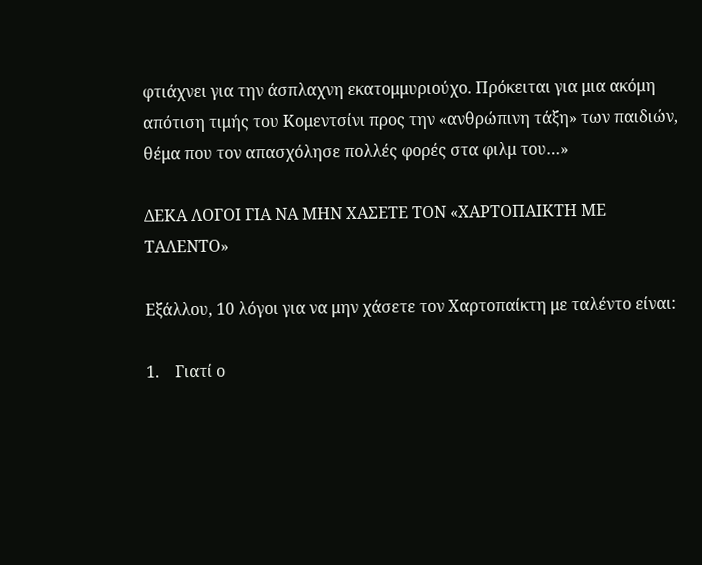φτιάχνει για την άσπλαχνη εκατομμυριούχο. Πρόκειται για μια ακόμη απότιση τιμής του Κομεντσίνι προς την «ανθρώπινη τάξη» των παιδιών, θέμα που τον απασχόλησε πολλές φορές στα φιλμ του…»

ΔΕΚΑ ΛΟΓΟΙ ΓΙΑ ΝΑ ΜΗΝ ΧΑΣΕΤΕ ΤΟΝ «ΧΑΡΤΟΠΑΙΚΤΗ ΜΕ ΤΑΛΕΝΤΟ»

Εξάλλου, 10 λόγοι για να μην χάσετε τον Χαρτοπαίκτη με ταλέντο είναι:

1.    Γιατί ο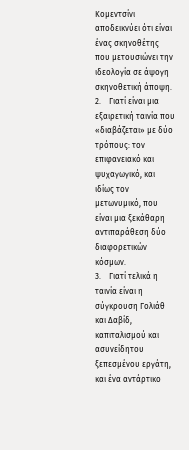Κομεντσίνι αποδεικνύει ότι είναι ένας σκηνοθέτης που μετουσιώνει την ιδεολογία σε άψογη σκηνοθετική άποψη.
2.    Γιατί είναι μια εξαιρετική ταινία που «διαβάζεται» με δύο τρόπους: τον επιφανειακό και ψυχαγωγικό, και ιδίως τον μετωνυμικό, που είναι μια ξεκάθαρη αντιπαράθεση δύο διαφορετικών κόσμων.
3.    Γιατί τελικά η ταινία είναι η σύγκρουση Γολιάθ και Δαβίδ, καπιταλισμού και ασυνείδητου ξεπεσμένου εργάτη, και ένα αντάρτικο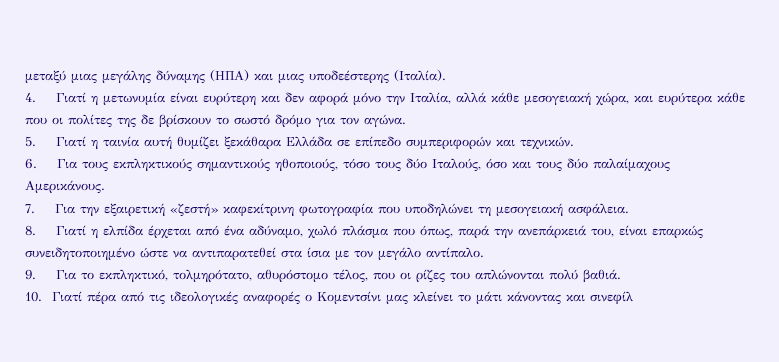μεταξύ μιας μεγάλης δύναμης (ΗΠΑ) και μιας υποδεέστερης (Ιταλία).
4.    Γιατί η μετωνυμία είναι ευρύτερη και δεν αφορά μόνο την Ιταλία, αλλά κάθε μεσογειακή χώρα, και ευρύτερα κάθε που οι πολίτες της δε βρίσκουν το σωστό δρόμο για τον αγώνα.
5.    Γιατί η ταινία αυτή θυμίζει ξεκάθαρα Ελλάδα σε επίπεδο συμπεριφορών και τεχνικών.
6.    Για τους εκπληκτικούς σημαντικούς ηθοποιούς, τόσο τους δύο Ιταλούς, όσο και τους δύο παλαίμαχους Αμερικάνους.
7.    Για την εξαιρετική «ζεστή» καφεκίτρινη φωτογραφία που υποδηλώνει τη μεσογειακή ασφάλεια.
8.    Γιατί η ελπίδα έρχεται από ένα αδύναμο, χωλό πλάσμα που όπως, παρά την ανεπάρκειά του, είναι επαρκώς συνειδητοποιημένο ώστε να αντιπαρατεθεί στα ίσια με τον μεγάλο αντίπαλο.
9.    Για το εκπληκτικό, τολμηρότατο, αθυρόστομο τέλος, που οι ρίζες του απλώνονται πολύ βαθιά.
10.  Γιατί πέρα από τις ιδεολογικές αναφορές ο Κομεντσίνι μας κλείνει το μάτι κάνοντας και σινεφίλ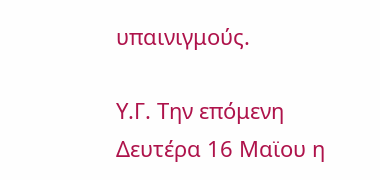υπαινιγμούς.

Υ.Γ. Την επόμενη Δευτέρα 16 Μαϊου η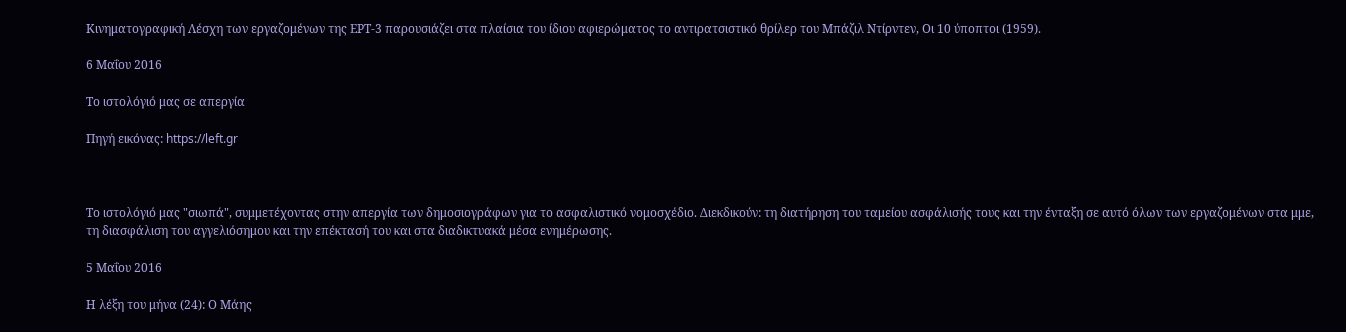Κινηματογραφική Λέσχη των εργαζομένων της ΕΡΤ-3 παρουσιάζει στα πλαίσια του ίδιου αφιερώματος το αντιρατσιστικό θρίλερ του Μπάζιλ Ντίρντεν, Οι 10 ύποπτοι (1959).

6 Μαΐου 2016

Το ιστολόγιό μας σε απεργία

Πηγή εικόνας: https://left.gr



Το ιστολόγιό μας "σιωπά", συμμετέχοντας στην απεργία των δημοσιογράφων για το ασφαλιστικό νομοσχέδιο. Διεκδικούν: τη διατήρηση του ταμείου ασφάλισής τους και την ένταξη σε αυτό όλων των εργαζομένων στα μμε, τη διασφάλιση του αγγελιόσημου και την επέκτασή του και στα διαδικτυακά μέσα ενημέρωσης.

5 Μαΐου 2016

Η λέξη του μήνα (24): Ο Μάης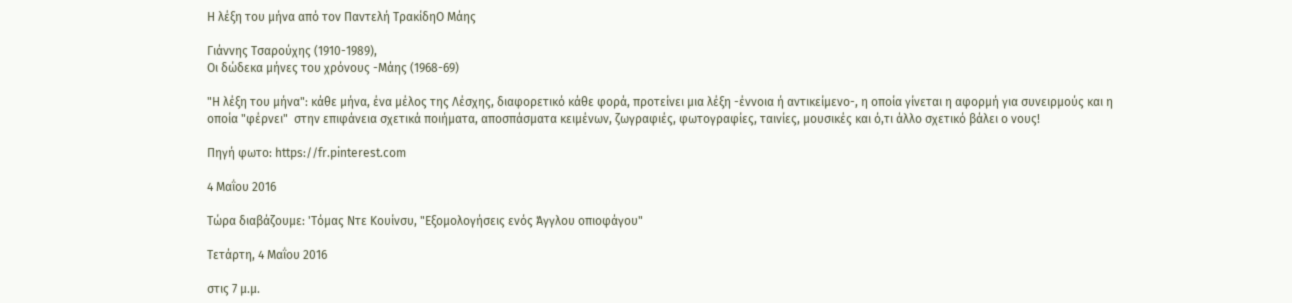Η λέξη του μήνα από τoν Παντελή ΤρακίδηΟ Μάης

Γιάννης Τσαρούχης (1910-1989),
Οι δώδεκα μήνες του χρόνους -Μάης (1968-69)

"Η λέξη του μήνα": κάθε μήνα, ένα μέλος της Λέσχης, διαφορετικό κάθε φορά, προτείνει μια λέξη -έννοια ή αντικείμενο-, η οποία γίνεται η αφορμή για συνειρμούς και η οποία "φέρνει"  στην επιφάνεια σχετικά ποιήματα, αποσπάσματα κειμένων, ζωγραφιές, φωτογραφίες, ταινίες, μουσικές και ό,τι άλλο σχετικό βάλει ο νους!

Πηγή φωτο: https://fr.pinterest.com

4 Μαΐου 2016

Τώρα διαβάζουμε: 'Τόμας Ντε Κουίνσυ, "Εξομολογήσεις ενός Άγγλου οπιοφάγου"

Τετάρτη, 4 Μαΐου 2016

στις 7 μ.μ.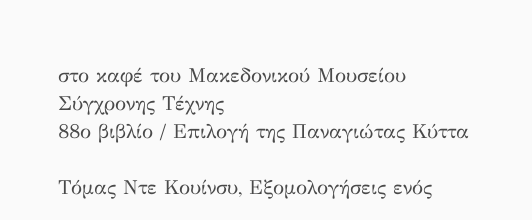στο καφέ του Μακεδονικού Μουσείου Σύγχρονης Τέχνης
88ο βιβλίο / Επιλογή της Παναγιώτας Κύττα

Τόμας Ντε Κουίνσυ, Εξομολογήσεις ενός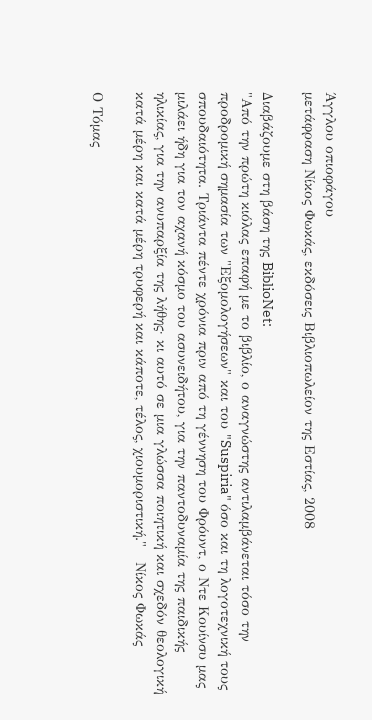Άγγλου οπιοφάγου
μετάφραση Νίκος Φωκάς, εκδόσεις Βιβλιοπωλείον της Εστίας, 2008

Διαβάζουμε στη βάση της BiblioNet:
"Από την πρώτη κιόλας επαφή με το βιβλίο, ο αναγνώστης αντιλαμβάνεται τόσο την προδρομική σημασία των "Εξομολογήσεων" και του "Suspiria" όσο και τη λογοτεχνική τους σπουδαιότητα. Τριάντα πέντε χρόνια πριν από τη γέννηση του Φρόυντ, ο Ντε Κουίνσυ μας μιλάει ήδη για τον αχανή κόσμο του ασυνειδήτου, για την παντοδυναμία της παιδικής ηλικίας, για την ανυπαρξία της λήθης· κι αυτό σε μια γλώσσα ποιητική και σχεδόν θεολογική κατά μέρη και κατά μέρη τρυφερή και κάποτε, τέλος, χιουμοριστική."   Νίκος Φωκάς

Ο Τόμας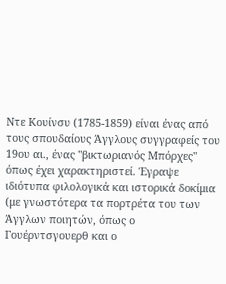Ντε Κουίνσυ (1785-1859) είναι ένας από τους σπουδαίους Άγγλους συγγραφείς του 19ου αι., ένας "βικτωριανός Μπόρχες" όπως έχει χαρακτηριστεί. Έγραψε ιδιότυπα φιλολογικά και ιστορικά δοκίμια (με γνωστότερα τα πορτρέτα του των Άγγλων ποιητών, όπως ο Γουέρντσγουερθ και ο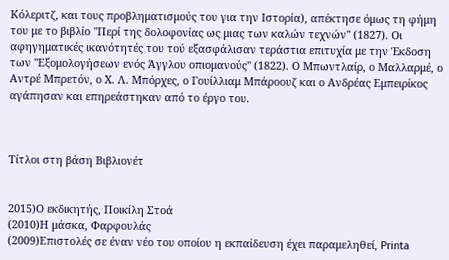Κόλεριτζ, και τους προβληματισμούς του για την Ιστορία), απέκτησε όμως τη φήμη του με το βιβλίο "Περί της δολοφονίας ως μιας των καλών τεχνών" (1827). Οι αφηγηματικές ικανότητές του τού εξασφάλισαν τεράστια επιτυχία με την Έκδοση των "Εξομολογήσεων ενός Άγγλου οπιομανούς" (1822). Ο Μπωντλαίρ, ο Μαλλαρμέ, ο Αντρέ Μπρετόν, ο Χ. Λ. Μπόρχες, ο Γουίλλιαμ Μπάροουζ και ο Ανδρέας Εμπειρίκος αγάπησαν και επηρεάστηκαν από το έργο του.



Τίτλοι στη βάση Βιβλιονέτ


2015)Ο εκδικητής, Ποικίλη Στοά
(2010)Η μάσκα, Φαρφουλάς
(2009)Επιστολές σε έναν νέο του οποίου η εκπαίδευση έχει παραμεληθεί, Printa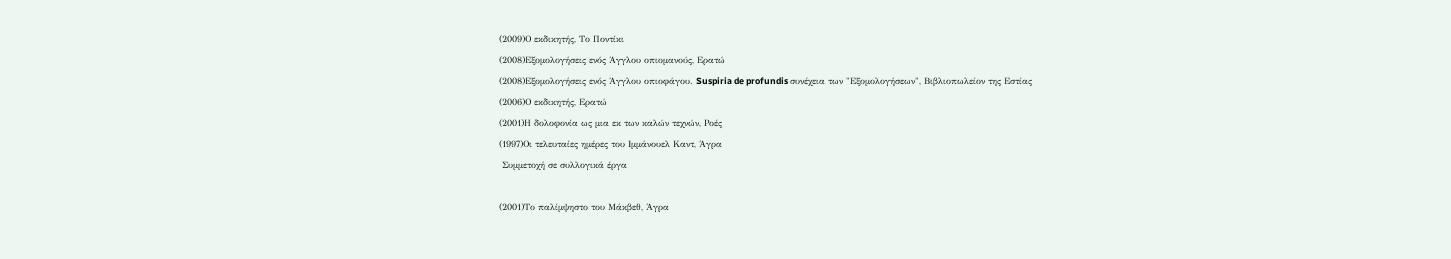(2009)Ο εκδικητής, Το Ποντίκι
(2008)Εξομολογήσεις ενός Άγγλου οπιομανούς, Ερατώ
(2008)Εξομολογήσεις ενός Άγγλου οπιοφάγου. Suspiria de profundis συνέχεια των "Εξομολογήσεων", Βιβλιοπωλείον της Εστίας
(2006)Ο εκδικητής, Ερατώ
(2001)Η δολοφονία ως μια εκ των καλών τεχνών, Ροές
(1997)Οι τελευταίες ημέρες του Ιμμάνουελ Καντ, Άγρα
 Συμμετοχή σε συλλογικά έργα

(2001)Το παλίμψηστο του Μάκβεθ, Άγρα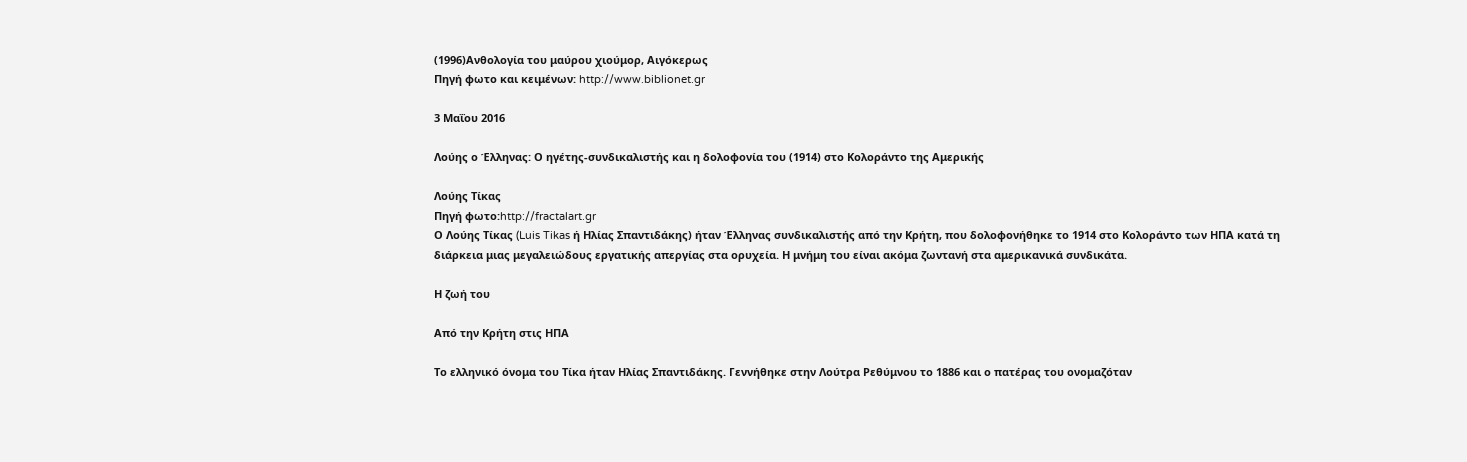(1996)Ανθολογία του μαύρου χιούμορ, Αιγόκερως
Πηγή φωτο και κειμένων: http://www.biblionet.gr

3 Μαΐου 2016

Λούης ο Έλληνας: Ο ηγέτης-συνδικαλιστής και η δολοφονία του (1914) στο Κολοράντο της Αμερικής

Λούης Τίκας
Πηγή φωτο:http://fractalart.gr
Ο Λούης Τίκας (Luis Tikas ή Ηλίας Σπαντιδάκης) ήταν Έλληνας συνδικαλιστής από την Κρήτη, που δολοφονήθηκε το 1914 στο Κολοράντο των ΗΠΑ κατά τη διάρκεια μιας μεγαλειώδους εργατικής απεργίας στα ορυχεία. Η μνήμη του είναι ακόμα ζωντανή στα αμερικανικά συνδικάτα.

Η ζωή του

Από την Κρήτη στις ΗΠΑ

Το ελληνικό όνομα του Τίκα ήταν Ηλίας Σπαντιδάκης. Γεννήθηκε στην Λούτρα Ρεθύμνου το 1886 και ο πατέρας του ονομαζόταν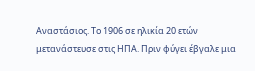Αναστάσιος. Το 1906 σε ηλικία 20 ετών μετανάστευσε στις ΗΠΑ. Πριν φύγει έβγαλε μια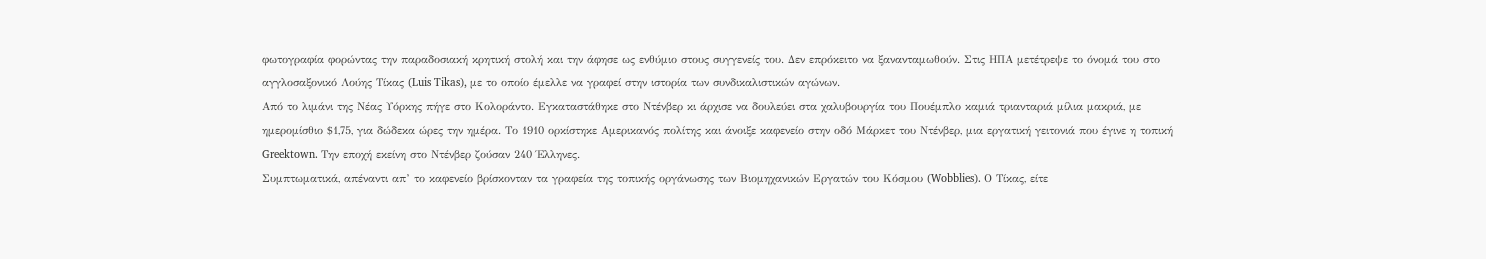φωτογραφία φορώντας την παραδοσιακή κρητική στολή και την άφησε ως ενθύμιο στους συγγενείς του. Δεν επρόκειτο να ξανανταμωθούν. Στις ΗΠΑ μετέτρεψε το όνομά του στο αγγλοσαξονικό Λούης Τίκας (Luis Tikas), με το οποίο έμελλε να γραφεί στην ιστορία των συνδικαλιστικών αγώνων.
Από το λιμάνι της Νέας Υόρκης πήγε στο Κολοράντο. Εγκαταστάθηκε στο Ντένβερ κι άρχισε να δουλεύει στα χαλυβουργία του Πουέμπλο καμιά τριανταριά μίλια μακριά, με ημερομίσθιο $1,75, για δώδεκα ώρες την ημέρα. Το 1910 ορκίστηκε Αμερικανός πολίτης και άνοιξε καφενείο στην οδό Μάρκετ του Ντένβερ, μια εργατική γειτονιά που έγινε η τοπική Greektown. Την εποχή εκείνη στο Ντένβερ ζούσαν 240 Έλληνες.
Συμπτωματικά, απέναντι απ’ το καφενείο βρίσκονταν τα γραφεία της τοπικής οργάνωσης των Βιομηχανικών Εργατών του Κόσμου (Wobblies). Ο Τίκας, είτε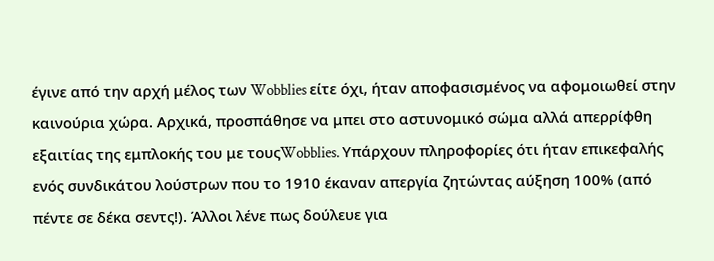έγινε από την αρχή μέλος των Wobblies είτε όχι, ήταν αποφασισμένος να αφομοιωθεί στην καινούρια χώρα. Αρχικά, προσπάθησε να μπει στο αστυνομικό σώμα αλλά απερρίφθη εξαιτίας της εμπλοκής του με τουςWobblies. Υπάρχουν πληροφορίες ότι ήταν επικεφαλής ενός συνδικάτου λούστρων που το 1910 έκαναν απεργία ζητώντας αύξηση 100% (από πέντε σε δέκα σεντς!). Άλλοι λένε πως δούλευε για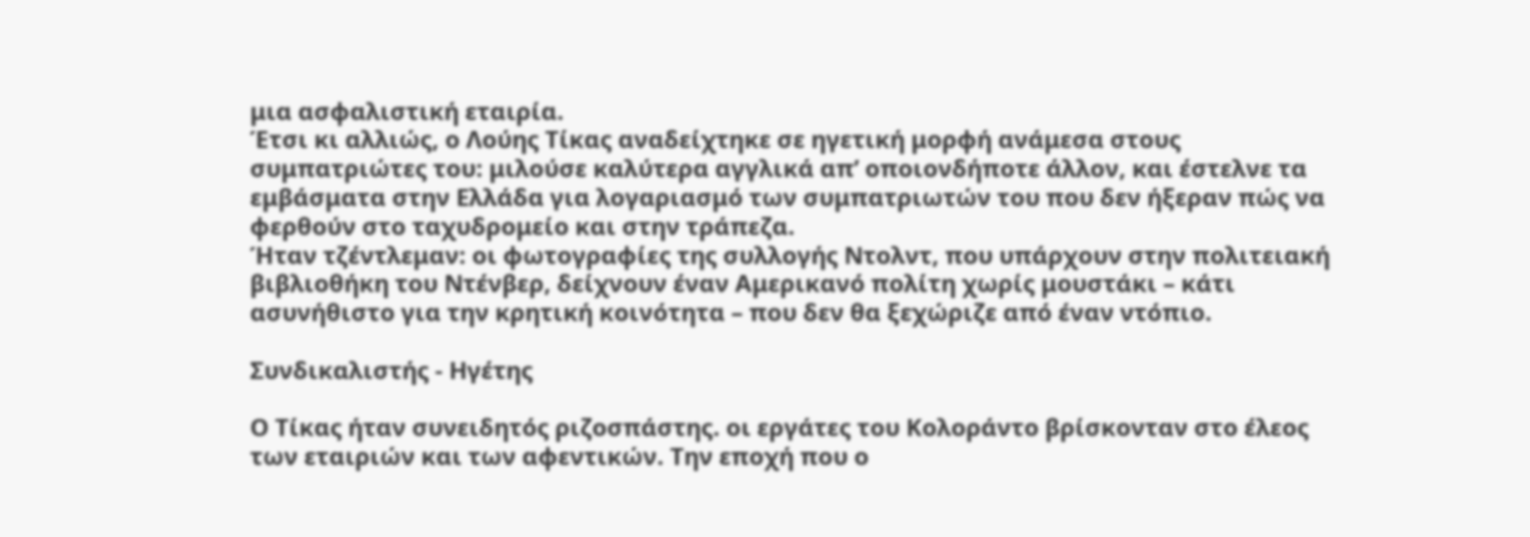μια ασφαλιστική εταιρία.
Έτσι κι αλλιώς, ο Λούης Τίκας αναδείχτηκε σε ηγετική μορφή ανάμεσα στους συμπατριώτες του: μιλούσε καλύτερα αγγλικά απ’ οποιονδήποτε άλλον, και έστελνε τα εμβάσματα στην Ελλάδα για λογαριασμό των συμπατριωτών του που δεν ήξεραν πώς να φερθούν στο ταχυδρομείο και στην τράπεζα.
Ήταν τζέντλεμαν: οι φωτογραφίες της συλλογής Ντολντ, που υπάρχουν στην πολιτειακή βιβλιοθήκη του Ντένβερ, δείχνουν έναν Αμερικανό πολίτη χωρίς μουστάκι – κάτι ασυνήθιστο για την κρητική κοινότητα – που δεν θα ξεχώριζε από έναν ντόπιο.

Συνδικαλιστής - Ηγέτης

Ο Τίκας ήταν συνειδητός ριζοσπάστης. οι εργάτες του Κολοράντο βρίσκονταν στο έλεος των εταιριών και των αφεντικών. Την εποχή που ο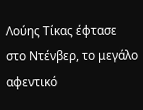Λούης Τίκας έφτασε στο Ντένβερ, το μεγάλο αφεντικό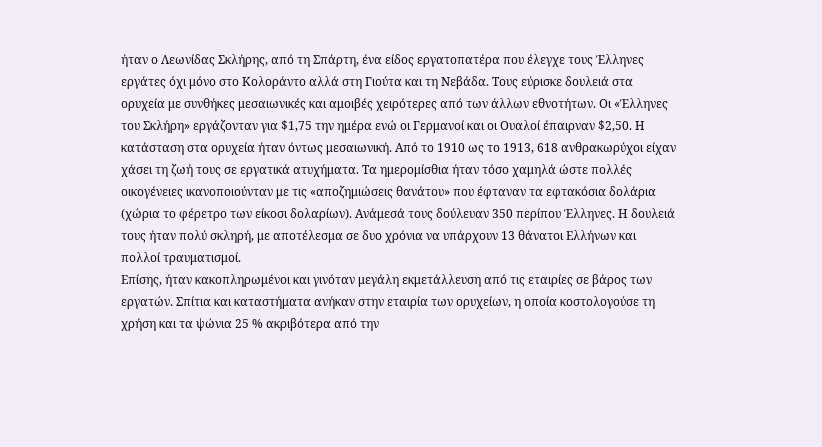ήταν ο Λεωνίδας Σκλήρης, από τη Σπάρτη, ένα είδος εργατοπατέρα που έλεγχε τους Έλληνες εργάτες όχι μόνο στο Κολοράντο αλλά στη Γιούτα και τη Νεβάδα. Τους εύρισκε δουλειά στα ορυχεία με συνθήκες μεσαιωνικές και αμοιβές χειρότερες από των άλλων εθνοτήτων. Οι «Έλληνες του Σκλήρη» εργάζονταν για $1,75 την ημέρα ενώ οι Γερμανοί και οι Ουαλοί έπαιρναν $2,50. Η κατάσταση στα ορυχεία ήταν όντως μεσαιωνική. Από το 1910 ως το 1913, 618 ανθρακωρύχοι είχαν χάσει τη ζωή τους σε εργατικά ατυχήματα. Τα ημερομίσθια ήταν τόσο χαμηλά ώστε πολλές οικογένειες ικανοποιούνταν με τις «αποζημιώσεις θανάτου» που έφταναν τα εφτακόσια δολάρια (χώρια το φέρετρο των είκοσι δολαρίων). Ανάμεσά τους δούλευαν 350 περίπου Έλληνες. Η δουλειά τους ήταν πολύ σκληρή, με αποτέλεσμα σε δυο χρόνια να υπάρχουν 13 θάνατοι Ελλήνων και πολλοί τραυματισμοί.
Επίσης, ήταν κακοπληρωμένοι και γινόταν μεγάλη εκμετάλλευση από τις εταιρίες σε βάρος των εργατών. Σπίτια και καταστήματα ανήκαν στην εταιρία των ορυχείων, η οποία κοστολογούσε τη χρήση και τα ψώνια 25 % ακριβότερα από την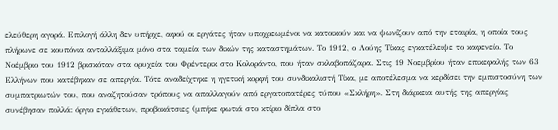ελεύθερη αγορά. Επιλογή άλλη δεν υπήρχε, αφού οι εργάτες ήταν υποχρεωμένοι να κατοικούν και να ψωνίζουν από την εταιρία, η οποία τους πλήρωνε σε κουπόνια ανταλλάξιμα μόνο στα ταμεία των δικών της καταστημάτων. Το 1912, ο Λούης Τίκας εγκατέλειψε το καφενείο. Το Νοέμβριο του 1912 βρισκόταν στα ορυχεία του Φρέντερικ στο Κολοράντο, που ήταν σκλαβοπάζαρα. Στις 19 Νοεμβρίου ήταν επικεφαλής των 63 Ελλήνων που κατέβηκαν σε απεργία. Τότε αναδείχτηκε η ηγετική κορφή του συνδικαλιστή Τίκα, με αποτέλεσμα να κερδίσει την εμπιστοσύνη των συμπατριωτών του, που αναζητούσαν τρόπους να απαλλαγούν από εργατοπατέρες τύπου «Σκλήρη». Στη διάρκεια αυτής της απεργίας συνέβησαν πολλά: όργιο εγκάθετων, προβοκάτσιες (μπήκε φωτιά στο κτίριο δίπλα στο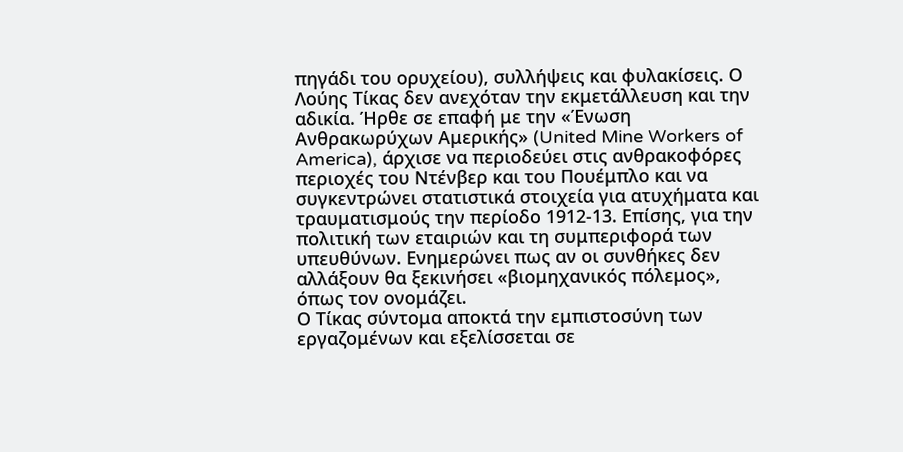πηγάδι του ορυχείου), συλλήψεις και φυλακίσεις. Ο Λούης Τίκας δεν ανεχόταν την εκμετάλλευση και την αδικία. Ήρθε σε επαφή με την «Ένωση Ανθρακωρύχων Αμερικής» (United Mine Workers of America), άρχισε να περιοδεύει στις ανθρακοφόρες περιοχές του Ντένβερ και του Πουέμπλο και να συγκεντρώνει στατιστικά στοιχεία για ατυχήματα και τραυματισμούς την περίοδο 1912-13. Επίσης, για την πολιτική των εταιριών και τη συμπεριφορά των υπευθύνων. Ενημερώνει πως αν οι συνθήκες δεν αλλάξουν θα ξεκινήσει «βιομηχανικός πόλεμος», όπως τον ονομάζει.
Ο Τίκας σύντομα αποκτά την εμπιστοσύνη των εργαζομένων και εξελίσσεται σε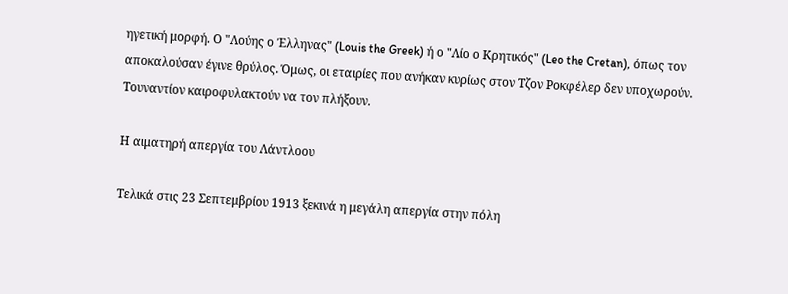ηγετική μορφή. Ο "Λούης ο Έλληνας" (Louis the Greek) ή ο "Λίο ο Κρητικός" (Leo the Cretan), όπως τον αποκαλούσαν έγινε θρύλος. Όμως, οι εταιρίες που ανήκαν κυρίως στον Τζον Ροκφέλερ δεν υποχωρούν. Τουναντίον καιροφυλακτούν να τον πλήξουν.

Η αιματηρή απεργία του Λάντλοου

Τελικά στις 23 Σεπτεμβρίου 1913 ξεκινά η μεγάλη απεργία στην πόλη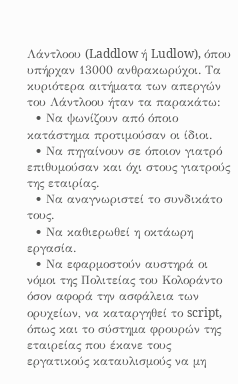Λάντλοου (Laddlow ή Ludlow), όπου υπήρχαν 13000 ανθρακωρύχοι. Τα κυριότερα αιτήματα των απεργών του Λάντλοου ήταν τα παρακάτω:
  • Να ψωνίζουν από όποιο κατάστημα προτιμούσαν οι ίδιοι.
  • Να πηγαίνουν σε όποιον γιατρό επιθυμούσαν και όχι στους γιατρούς της εταιρίας.
  • Να αναγνωριστεί το συνδικάτο τους.
  • Να καθιερωθεί η οκτάωρη εργασία.
  • Να εφαρμοστούν αυστηρά οι νόμοι της Πολιτείας του Κολοράντο όσον αφορά την ασφάλεια των ορυχείων, να καταργηθεί το script, όπως και το σύστημα φρουρών της εταιρείας που έκανε τους εργατικούς καταυλισμούς να μη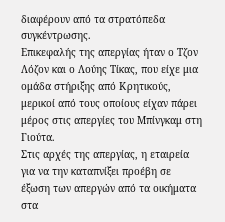διαφέρουν από τα στρατόπεδα συγκέντρωσης.
Επικεφαλής της απεργίας ήταν ο Τζον Λόζον και ο Λούης Τίκας, που είχε μια ομάδα στήριξης από Κρητικούς, μερικοί από τους οποίους είχαν πάρει μέρος στις απεργίες του Μπίνγκαμ στη Γιούτα.
Στις αρχές της απεργίας, η εταιρεία για να την καταπνίξει προέβη σε έξωση των απεργών από τα οικήματα στα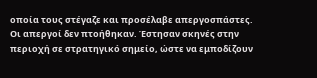οποία τους στέγαζε και προσέλαβε απεργοσπάστες. Οι απεργοί δεν πτοήθηκαν. Έστησαν σκηνές στην περιοχή σε στρατηγικό σημείο, ώστε να εμποδίζουν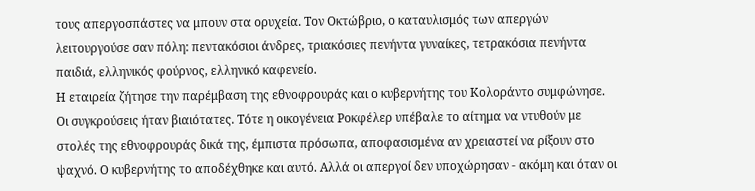τους απεργοσπάστες να μπουν στα ορυχεία. Τον Οκτώβριο, ο καταυλισμός των απεργών λειτουργούσε σαν πόλη: πεντακόσιοι άνδρες, τριακόσιες πενήντα γυναίκες, τετρακόσια πενήντα παιδιά, ελληνικός φούρνος, ελληνικό καφενείο.
Η εταιρεία ζήτησε την παρέμβαση της εθνοφρουράς και ο κυβερνήτης του Κολοράντο συμφώνησε. Οι συγκρούσεις ήταν βιαιότατες. Τότε η οικογένεια Ροκφέλερ υπέβαλε το αίτημα να ντυθούν με στολές της εθνοφρουράς δικά της, έμπιστα πρόσωπα, αποφασισμένα αν χρειαστεί να ρίξουν στο ψαχνό. Ο κυβερνήτης το αποδέχθηκε και αυτό. Αλλά οι απεργοί δεν υποχώρησαν - ακόμη και όταν οι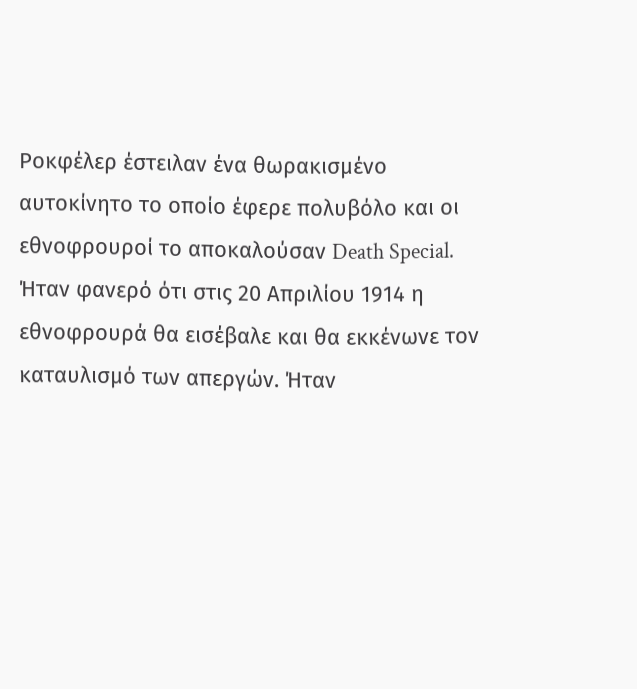Ροκφέλερ έστειλαν ένα θωρακισμένο αυτοκίνητο το οποίο έφερε πολυβόλο και οι εθνοφρουροί το αποκαλούσαν Death Special.
Ήταν φανερό ότι στις 20 Απριλίου 1914 η εθνοφρουρά θα εισέβαλε και θα εκκένωνε τον καταυλισμό των απεργών. Ήταν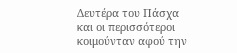Δευτέρα του Πάσχα και οι περισσότεροι κοιμούνταν αφού την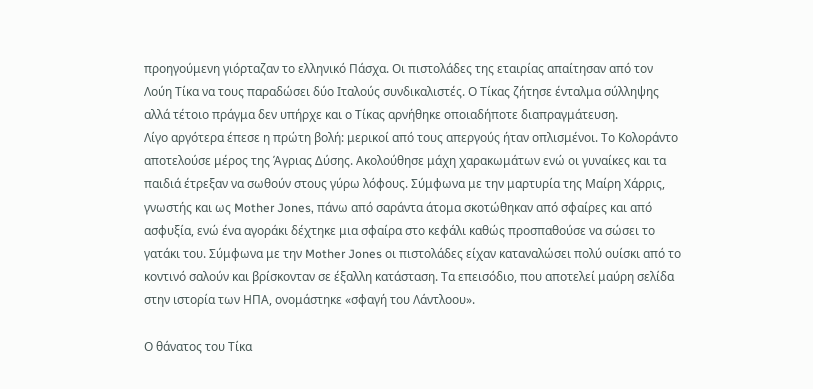προηγούμενη γιόρταζαν το ελληνικό Πάσχα. Οι πιστολάδες της εταιρίας απαίτησαν από τον Λούη Τίκα να τους παραδώσει δύο Ιταλούς συνδικαλιστές. Ο Τίκας ζήτησε ένταλμα σύλληψης αλλά τέτοιο πράγμα δεν υπήρχε και ο Τίκας αρνήθηκε οποιαδήποτε διαπραγμάτευση.
Λίγο αργότερα έπεσε η πρώτη βολή: μερικοί από τους απεργούς ήταν οπλισμένοι. Το Κολοράντο αποτελούσε μέρος της Άγριας Δύσης. Ακολούθησε μάχη χαρακωμάτων ενώ οι γυναίκες και τα παιδιά έτρεξαν να σωθούν στους γύρω λόφους. Σύμφωνα με την μαρτυρία της Μαίρη Χάρρις, γνωστής και ως Mother Jones, πάνω από σαράντα άτομα σκοτώθηκαν από σφαίρες και από ασφυξία, ενώ ένα αγοράκι δέχτηκε μια σφαίρα στο κεφάλι καθώς προσπαθούσε να σώσει το γατάκι του. Σύμφωνα με την Mother Jones οι πιστολάδες είχαν καταναλώσει πολύ ουίσκι από το κοντινό σαλούν και βρίσκονταν σε έξαλλη κατάσταση. Τα επεισόδιο, που αποτελεί μαύρη σελίδα στην ιστορία των ΗΠΑ, ονομάστηκε «σφαγή του Λάντλοου».

Ο θάνατος του Τίκα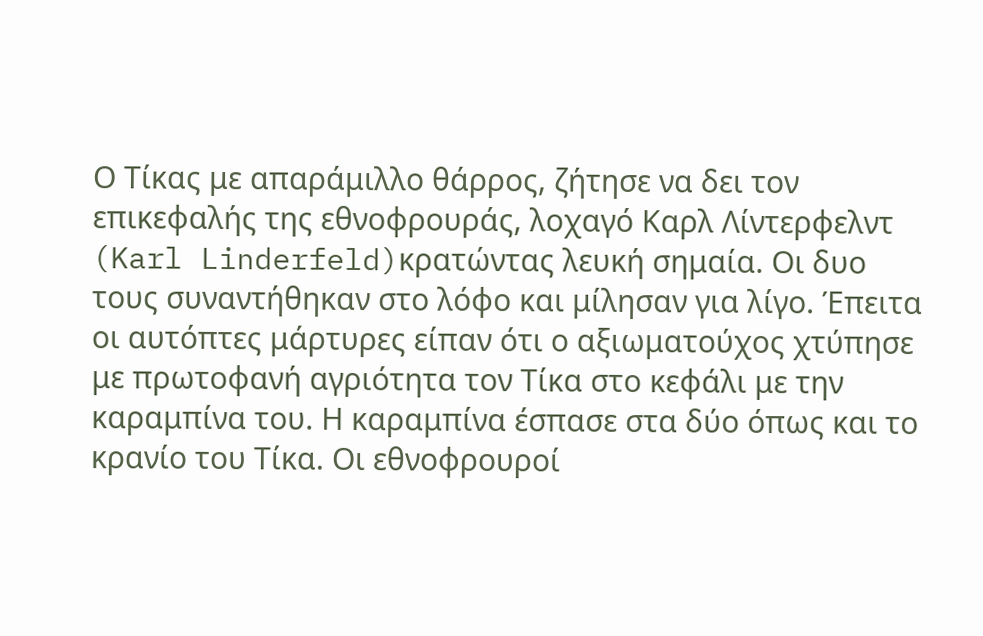Ο Τίκας με απαράμιλλο θάρρος, ζήτησε να δει τον επικεφαλής της εθνοφρουράς, λοχαγό Καρλ Λίντερφελντ (Karl Linderfeld)κρατώντας λευκή σημαία. Οι δυο τους συναντήθηκαν στο λόφο και μίλησαν για λίγο. Έπειτα οι αυτόπτες μάρτυρες είπαν ότι ο αξιωματούχος χτύπησε με πρωτοφανή αγριότητα τον Τίκα στο κεφάλι με την καραμπίνα του. Η καραμπίνα έσπασε στα δύο όπως και το κρανίο του Τίκα. Οι εθνοφρουροί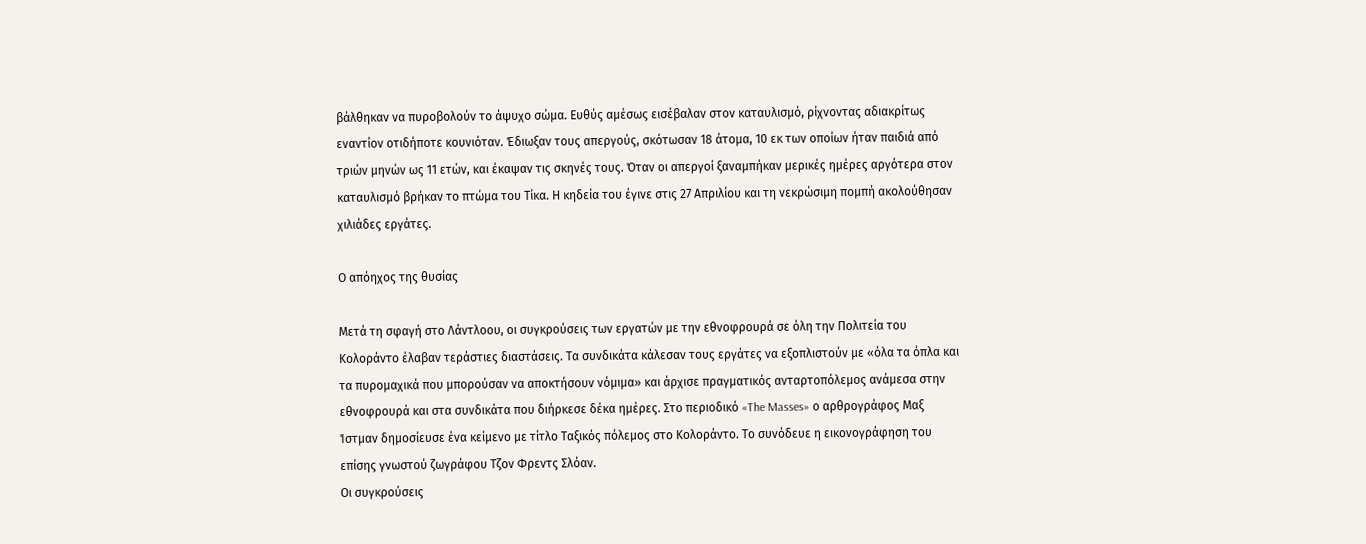βάλθηκαν να πυροβολούν το άψυχο σώμα. Ευθύς αμέσως εισέβαλαν στον καταυλισμό, ρίχνοντας αδιακρίτως εναντίον οτιδήποτε κουνιόταν. Έδιωξαν τους απεργούς, σκότωσαν 18 άτομα, 10 εκ των οποίων ήταν παιδιά από τριών μηνών ως 11 ετών, και έκαψαν τις σκηνές τους. Όταν οι απεργοί ξαναμπήκαν μερικές ημέρες αργότερα στον καταυλισμό βρήκαν το πτώμα του Τίκα. Η κηδεία του έγινε στις 27 Απριλίου και τη νεκρώσιμη πομπή ακολούθησαν χιλιάδες εργάτες.

Ο απόηχος της θυσίας

Μετά τη σφαγή στο Λάντλοου, οι συγκρούσεις των εργατών με την εθνοφρουρά σε όλη την Πολιτεία του Κολοράντο έλαβαν τεράστιες διαστάσεις. Τα συνδικάτα κάλεσαν τους εργάτες να εξοπλιστούν με «όλα τα όπλα και τα πυρομαχικά που μπορούσαν να αποκτήσουν νόμιμα» και άρχισε πραγματικός ανταρτοπόλεμος ανάμεσα στην εθνοφρουρά και στα συνδικάτα που διήρκεσε δέκα ημέρες. Στο περιοδικό «The Masses» ο αρθρογράφος Μαξ Ίστμαν δημοσίευσε ένα κείμενο με τίτλο Ταξικός πόλεμος στο Κολοράντο. Το συνόδευε η εικονογράφηση του επίσης γνωστού ζωγράφου Τζον Φρεντς Σλόαν.
Οι συγκρούσεις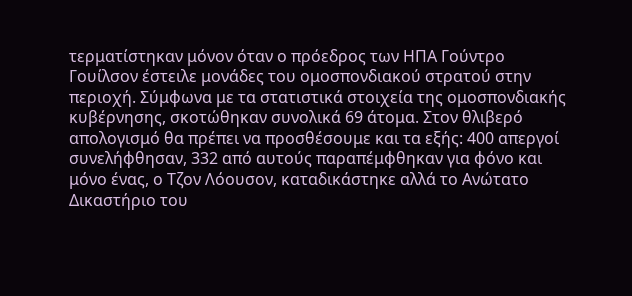τερματίστηκαν μόνον όταν ο πρόεδρος των ΗΠΑ Γούντρο Γουίλσον έστειλε μονάδες του ομοσπονδιακού στρατού στην περιοχή. Σύμφωνα με τα στατιστικά στοιχεία της ομοσπονδιακής κυβέρνησης, σκοτώθηκαν συνολικά 69 άτομα. Στον θλιβερό απολογισμό θα πρέπει να προσθέσουμε και τα εξής: 400 απεργοί συνελήφθησαν, 332 από αυτούς παραπέμφθηκαν για φόνο και μόνο ένας, ο Τζον Λόουσον, καταδικάστηκε αλλά το Ανώτατο Δικαστήριο του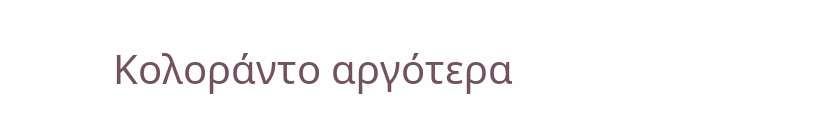Κολοράντο αργότερα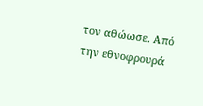τον αθώωσε. Από την εθνοφρουρά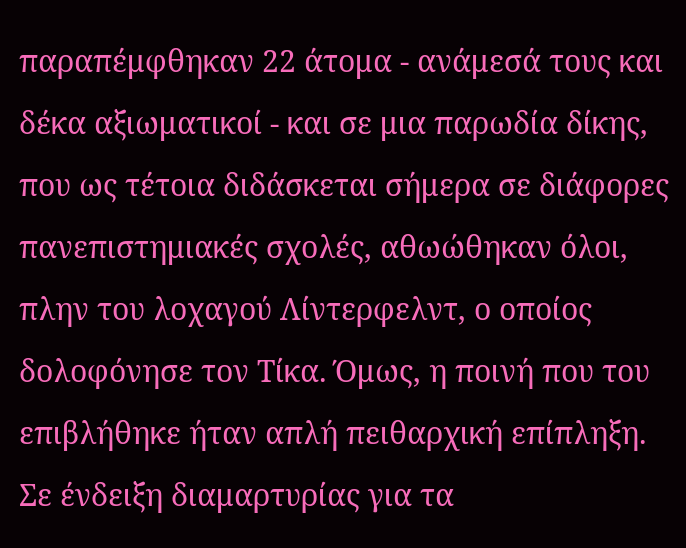παραπέμφθηκαν 22 άτομα - ανάμεσά τους και δέκα αξιωματικοί - και σε μια παρωδία δίκης, που ως τέτοια διδάσκεται σήμερα σε διάφορες πανεπιστημιακές σχολές, αθωώθηκαν όλοι, πλην του λοχαγού Λίντερφελντ, ο οποίος δολοφόνησε τον Τίκα. Όμως, η ποινή που του επιβλήθηκε ήταν απλή πειθαρχική επίπληξη.
Σε ένδειξη διαμαρτυρίας για τα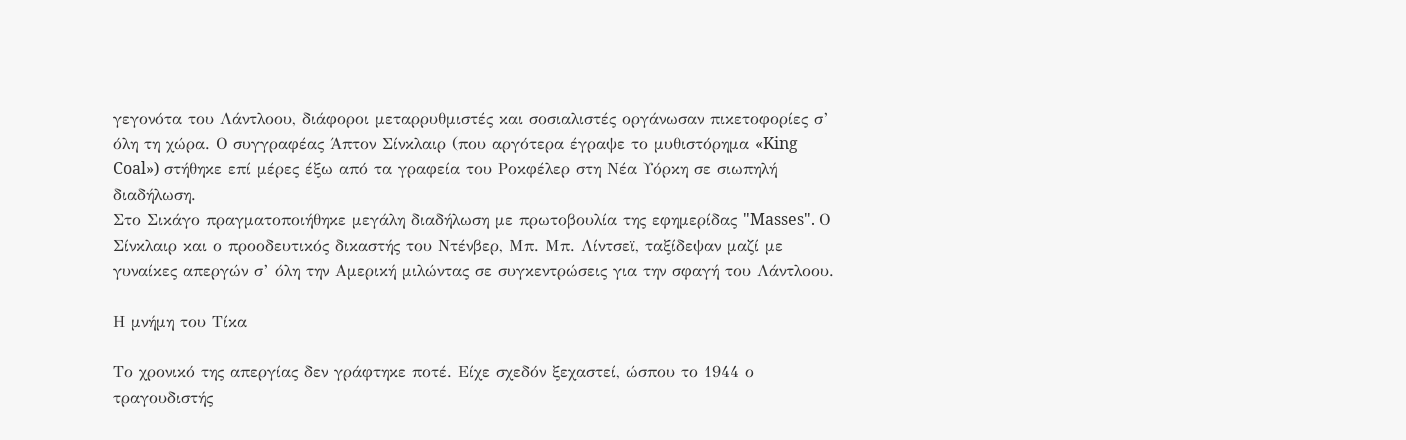γεγονότα του Λάντλοου, διάφοροι μεταρρυθμιστές και σοσιαλιστές οργάνωσαν πικετοφορίες σ’ όλη τη χώρα. Ο συγγραφέας Άπτον Σίνκλαιρ (που αργότερα έγραψε το μυθιστόρημα «King Coal») στήθηκε επί μέρες έξω από τα γραφεία του Ροκφέλερ στη Νέα Υόρκη σε σιωπηλή διαδήλωση.
Στο Σικάγο πραγματοποιήθηκε μεγάλη διαδήλωση με πρωτοβουλία της εφημερίδας "Masses". Ο Σίνκλαιρ και ο προοδευτικός δικαστής του Ντένβερ, Μπ. Μπ. Λίντσεϊ, ταξίδεψαν μαζί με γυναίκες απεργών σ’ όλη την Αμερική μιλώντας σε συγκεντρώσεις για την σφαγή του Λάντλοου.

Η μνήμη του Τίκα

Το χρονικό της απεργίας δεν γράφτηκε ποτέ. Είχε σχεδόν ξεχαστεί, ώσπου το 1944 ο τραγουδιστής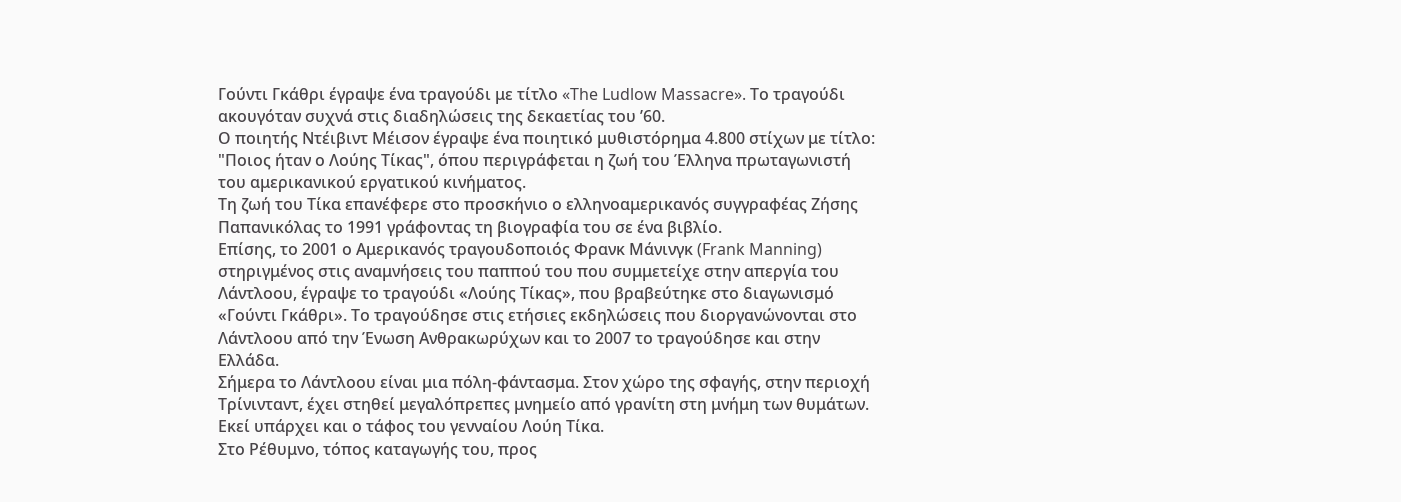Γούντι Γκάθρι έγραψε ένα τραγούδι με τίτλο «The Ludlow Massacre». Το τραγούδι ακουγόταν συχνά στις διαδηλώσεις της δεκαετίας του ’60.
Ο ποιητής Ντέιβιντ Μέισον έγραψε ένα ποιητικό μυθιστόρημα 4.800 στίχων με τίτλο: "Ποιος ήταν ο Λούης Τίκας", όπου περιγράφεται η ζωή του Έλληνα πρωταγωνιστή του αμερικανικού εργατικού κινήματος.
Τη ζωή του Τίκα επανέφερε στο προσκήνιο ο ελληνοαμερικανός συγγραφέας Ζήσης Παπανικόλας το 1991 γράφοντας τη βιογραφία του σε ένα βιβλίο.
Επίσης, το 2001 ο Αμερικανός τραγουδοποιός Φρανκ Μάνινγκ (Frank Manning) στηριγμένος στις αναμνήσεις του παππού του που συμμετείχε στην απεργία του Λάντλοου, έγραψε το τραγούδι «Λούης Τίκας», που βραβεύτηκε στο διαγωνισμό «Γούντι Γκάθρι». Το τραγούδησε στις ετήσιες εκδηλώσεις που διοργανώνονται στο Λάντλοου από την Ένωση Ανθρακωρύχων και το 2007 το τραγούδησε και στην Ελλάδα.
Σήμερα το Λάντλοου είναι μια πόλη-φάντασμα. Στον χώρο της σφαγής, στην περιοχή Τρίνινταντ, έχει στηθεί μεγαλόπρεπες μνημείο από γρανίτη στη μνήμη των θυμάτων. Εκεί υπάρχει και ο τάφος του γενναίου Λούη Τίκα.
Στο Ρέθυμνο, τόπος καταγωγής του, προς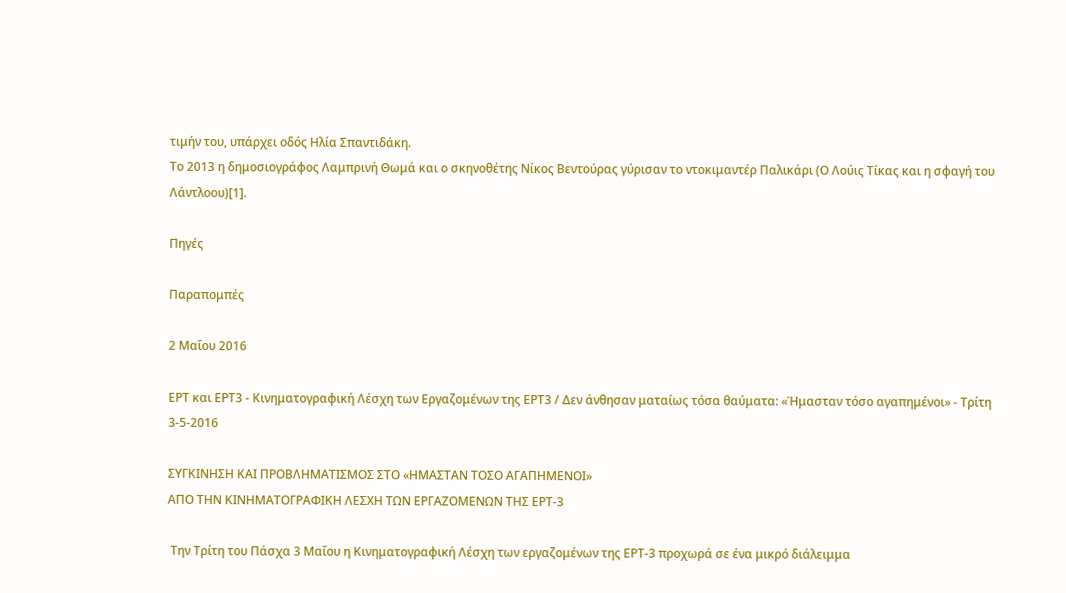τιμήν του, υπάρχει οδός Ηλία Σπαντιδάκη.
Το 2013 η δημοσιογράφος Λαμπρινή Θωμά και ο σκηνοθέτης Νίκος Βεντούρας γύρισαν το ντοκιμαντέρ Παλικάρι (Ο Λούις Τίκας και η σφαγή του Λάντλοου)[1].

Πηγές

Παραπομπές

2 Μαΐου 2016

ΕΡΤ και ΕΡΤ3 - Κινηματογραφική Λέσχη των Εργαζομένων της ΕΡΤ3 / Δεν άνθησαν ματαίως τόσα θαύματα: «Ήμασταν τόσο αγαπημένοι» - Τρίτη 3-5-2016

ΣΥΓΚΙΝΗΣΗ ΚΑΙ ΠΡΟΒΛΗΜΑΤΙΣΜΟΣ ΣΤΟ «ΗΜΑΣΤΑΝ ΤΟΣΟ ΑΓΑΠΗΜΕΝΟΙ»
ΑΠΟ ΤΗΝ ΚΙΝΗΜΑΤΟΓΡΑΦΙΚΗ ΛΕΣΧΗ ΤΩΝ ΕΡΓΑΖΟΜΕΝΩΝ ΤΗΣ ΕΡΤ-3

 Την Τρίτη του Πάσχα 3 Μαΐου η Κινηματογραφική Λέσχη των εργαζομένων της ΕΡΤ-3 προχωρά σε ένα μικρό διάλειμμα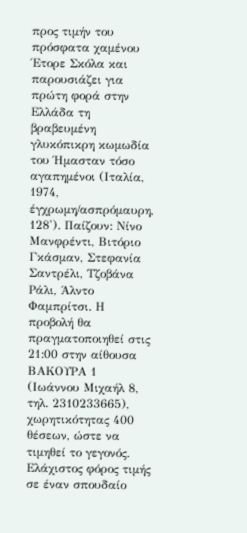προς τιμήν του πρόσφατα χαμένου Έτορε Σκόλα και παρουσιάζει για πρώτη φορά στην Ελλάδα τη βραβευμένη γλυκόπικρη κωμωδία του Ήμασταν τόσο αγαπημένοι (Ιταλία, 1974, έγχρωμη/ασπρόμαυρη, 128'). Παίζουν: Νίνο Μανφρέντι, Βιτόριο Γκάσμαν, Στεφανία Σαντρέλι, Τζοβάνα Ράλι, Άλντο Φαμπρίτσι. Η προβολή θα πραγματοποιηθεί στις 21:00 στην αίθουσα ΒΑΚΟΥΡΑ 1 (Ιωάννου Μιχαήλ 8, τηλ. 2310233665), χωρητικότητας 400 θέσεων, ώστε να τιμηθεί το γεγονός. Ελάχιστος φόρος τιμής σε έναν σπουδαίο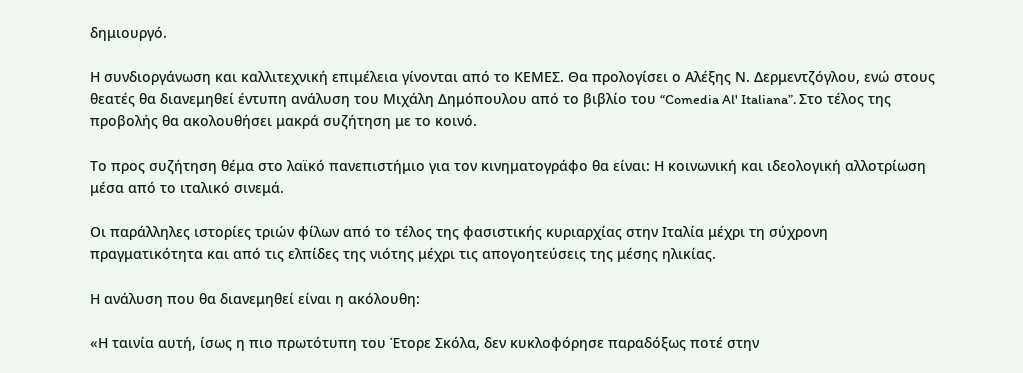δημιουργό.

Η συνδιοργάνωση και καλλιτεχνική επιμέλεια γίνονται από το ΚΕΜΕΣ. Θα προλογίσει ο Αλέξης Ν. Δερμεντζόγλου, ενώ στους θεατές θα διανεμηθεί έντυπη ανάλυση του Μιχάλη Δημόπουλου από το βιβλίο του “Comedia Al' Italiana”. Στο τέλος της προβολής θα ακολουθήσει μακρά συζήτηση με το κοινό.

Το προς συζήτηση θέμα στο λαϊκό πανεπιστήμιο για τον κινηματογράφο θα είναι: Η κοινωνική και ιδεολογική αλλοτρίωση μέσα από το ιταλικό σινεμά.

Oι παράλληλες ιστορίες τριών φίλων από το τέλος της φασιστικής κυριαρχίας στην Ιταλία μέχρι τη σύχρονη πραγματικότητα και από τις ελπίδες της νιότης μέχρι τις απογοητεύσεις της μέσης ηλικίας.

Η ανάλυση που θα διανεμηθεί είναι η ακόλουθη:

«Η ταινία αυτή, ίσως η πιο πρωτότυπη του Έτορε Σκόλα, δεν κυκλοφόρησε παραδόξως ποτέ στην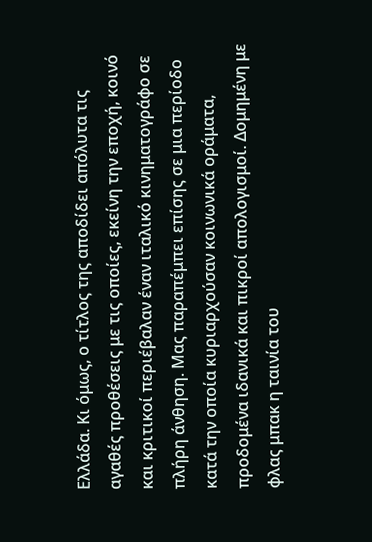Ελλάδα. Κι όμως, ο τίτλος της αποδίδει απόλυτα τις αγαθές προθέσεις με τις οποίες, εκείνη την εποχή, κοινό και κριτικοί περιέβαλαν έναν ιταλικό κινηματογράφο σε πλήρη άνθηση. Μας παραπέμπει επίσης σε μια περίοδο κατά την οποία κυριαρχούσαν κοινωνικά οράματα, προδομένα ιδανικά και πικροί απολογισμοί. Δομημένη με φλας μπακ η ταινία του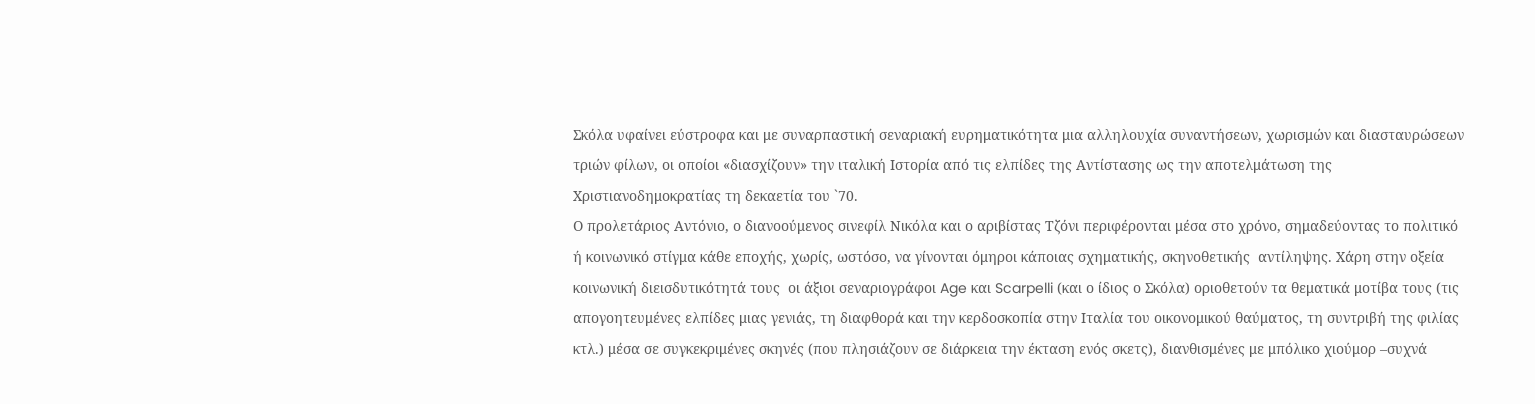Σκόλα υφαίνει εύστροφα και με συναρπαστική σεναριακή ευρηματικότητα μια αλληλουχία συναντήσεων, χωρισμών και διασταυρώσεων τριών φίλων, οι οποίοι «διασχίζουν» την ιταλική Ιστορία από τις ελπίδες της Αντίστασης ως την αποτελμάτωση της Χριστιανοδημοκρατίας τη δεκαετία του `70.
Ο προλετάριος Αντόνιο, ο διανοούμενος σινεφίλ Νικόλα και ο αριβίστας Τζόνι περιφέρονται μέσα στο χρόνο, σημαδεύοντας το πολιτικό ή κοινωνικό στίγμα κάθε εποχής, χωρίς, ωστόσο, να γίνονται όμηροι κάποιας σχηματικής, σκηνοθετικής  αντίληψης. Χάρη στην οξεία κοινωνική διεισδυτικότητά τους  οι άξιοι σεναριογράφοι Age και Scarpelli (και ο ίδιος ο Σκόλα) οριοθετούν τα θεματικά μοτίβα τους (τις απογοητευμένες ελπίδες μιας γενιάς, τη διαφθορά και την κερδοσκοπία στην Ιταλία του οικονομικού θαύματος, τη συντριβή της φιλίας κτλ.) μέσα σε συγκεκριμένες σκηνές (που πλησιάζουν σε διάρκεια την έκταση ενός σκετς), διανθισμένες με μπόλικο χιούμορ –συχνά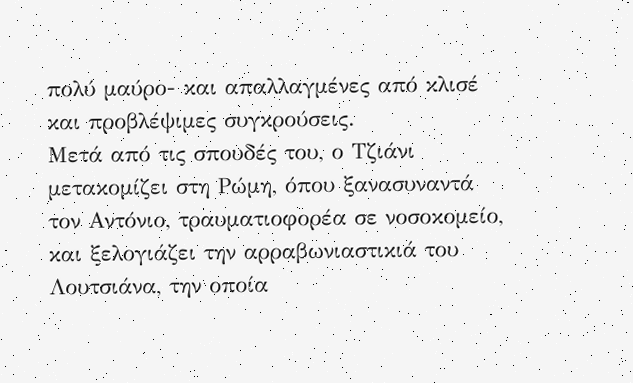πολύ μαύρο- και απαλλαγμένες από κλισέ και προβλέψιμες συγκρούσεις.
Μετά από τις σπουδές του, ο Tζιάνι μετακομίζει στη Pώμη, όπου ξανασυναντά τον Aντόνιο, τραυματιοφορέα σε νοσοκομείο, και ξελογιάζει την αρραβωνιαστικιά του Λουτσιάνα, την οποία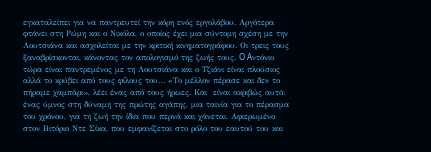εγκαταλείπει για να παντρευτεί την κόρη ενός εργολάβου. Αργότερα φτάνει στη Pώμη και ο Nικόλα, ο οποίος έχει μια σύντομη σχέση με την Λουτσιάνα και ασχολείται με την κριτική κινηματογράφου. Οι τρεις τους ξαναβρίσκονται, κάνοντας τον απολογισμό της ζωής τους. O Aντόνιο τώρα είναι παντρεμένος με τη Λουτσιάνα και ο Tζιάνι είναι πλούσιος αλλά το κρύβει από τους φίλους του… «Το μέλλον πέρασε και δεν το πήραμε χαμπάρι», λέει ένας από τους ήρωες. Και  είναι ακριβώς αυτό: ένας ύμνος στη δύναμη της πρώτης αγάπης, μια ταινία για το πέρασμα του χρόνου, για τη ζωή την ίδια που περνά και χάνεται. Αφιερωμένο στον Βιτόριο Ντε Σίκα, που εμφανίζεται στο ρόλο του εαυτού του και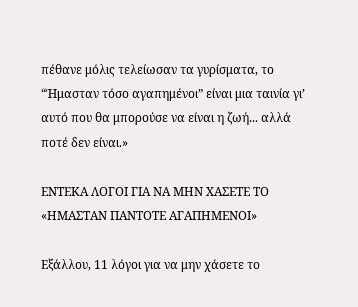πέθανε μόλις τελείωσαν τα γυρίσματα, το “Ήμασταν τόσο αγαπημένοι” είναι μια ταινία γι’ αυτό που θα μπορούσε να είναι η ζωή... αλλά ποτέ δεν είναι.»

ΕΝΤΕΚΑ ΛΟΓΟΙ ΓΙΑ ΝΑ ΜΗΝ ΧΑΣΕΤΕ ΤΟ «ΗΜΑΣΤΑΝ ΠΑΝΤΟΤΕ ΑΓΑΠΗΜΕΝΟΙ»

Εξάλλου, 11 λόγοι για να μην χάσετε το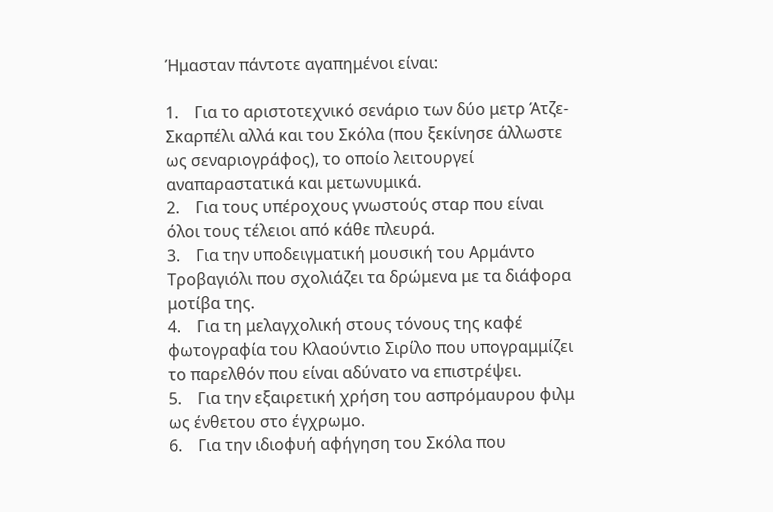Ήμασταν πάντοτε αγαπημένοι είναι:

1.    Για το αριστοτεχνικό σενάριο των δύο μετρ Άτζε-Σκαρπέλι αλλά και του Σκόλα (που ξεκίνησε άλλωστε ως σεναριογράφος), το οποίο λειτουργεί αναπαραστατικά και μετωνυμικά.
2.    Για τους υπέροχους γνωστούς σταρ που είναι όλοι τους τέλειοι από κάθε πλευρά.
3.    Για την υποδειγματική μουσική του Αρμάντο Τροβαγιόλι που σχολιάζει τα δρώμενα με τα διάφορα μοτίβα της.
4.    Για τη μελαγχολική στους τόνους της καφέ φωτογραφία του Κλαούντιο Σιρίλο που υπογραμμίζει το παρελθόν που είναι αδύνατο να επιστρέψει.
5.    Για την εξαιρετική χρήση του ασπρόμαυρου φιλμ ως ένθετου στο έγχρωμο.
6.    Για την ιδιοφυή αφήγηση του Σκόλα που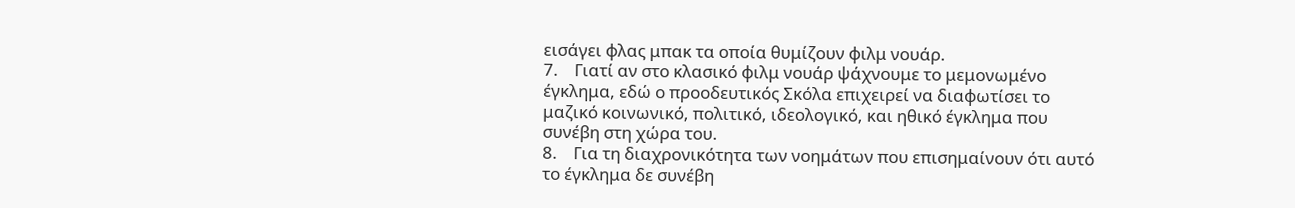εισάγει φλας μπακ τα οποία θυμίζουν φιλμ νουάρ.
7.    Γιατί αν στο κλασικό φιλμ νουάρ ψάχνουμε το μεμονωμένο έγκλημα, εδώ ο προοδευτικός Σκόλα επιχειρεί να διαφωτίσει το μαζικό κοινωνικό, πολιτικό, ιδεολογικό, και ηθικό έγκλημα που συνέβη στη χώρα του.
8.    Για τη διαχρονικότητα των νοημάτων που επισημαίνουν ότι αυτό το έγκλημα δε συνέβη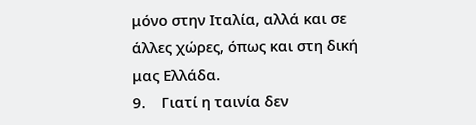μόνο στην Ιταλία, αλλά και σε άλλες χώρες, όπως και στη δική μας Ελλάδα.
9.    Γιατί η ταινία δεν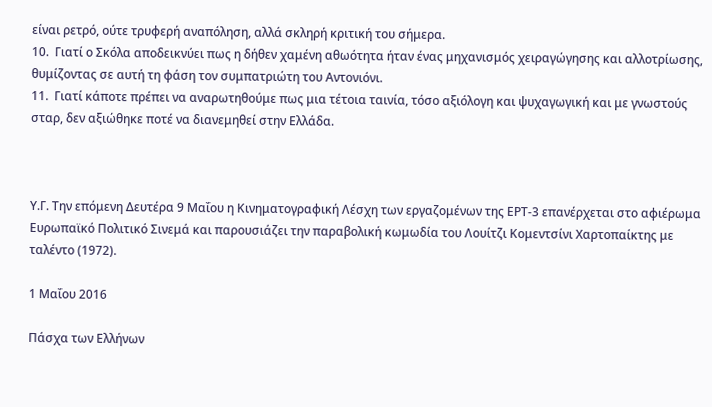είναι ρετρό, ούτε τρυφερή αναπόληση, αλλά σκληρή κριτική του σήμερα.
10.  Γιατί ο Σκόλα αποδεικνύει πως η δήθεν χαμένη αθωότητα ήταν ένας μηχανισμός χειραγώγησης και αλλοτρίωσης, θυμίζοντας σε αυτή τη φάση τον συμπατριώτη του Αντονιόνι.
11.  Γιατί κάποτε πρέπει να αναρωτηθούμε πως μια τέτοια ταινία, τόσο αξιόλογη και ψυχαγωγική και με γνωστούς σταρ, δεν αξιώθηκε ποτέ να διανεμηθεί στην Ελλάδα.



Υ.Γ. Την επόμενη Δευτέρα 9 Μαΐου η Κινηματογραφική Λέσχη των εργαζομένων της ΕΡΤ-3 επανέρχεται στο αφιέρωμα Ευρωπαϊκό Πολιτικό Σινεμά και παρουσιάζει την παραβολική κωμωδία του Λουίτζι Κομεντσίνι Χαρτοπαίκτης με ταλέντο (1972).

1 Μαΐου 2016

Πάσχα των Ελλήνων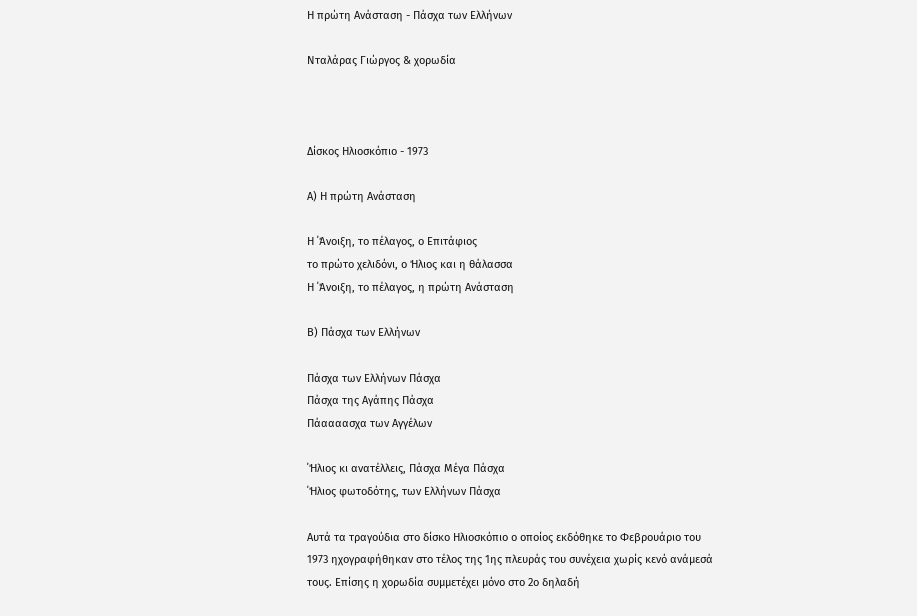Η πρώτη Ανάσταση - Πάσχα των Ελλήνων

Νταλάρας Γιώργος & χορωδία



Δίσκος Ηλιοσκόπιο - 1973

Α) Η πρώτη Ανάσταση

Η ΄Άνοιξη, το πέλαγος, ο Επιτάφιος
το πρώτο χελιδόνι, ο Ήλιος και η θάλασσα
Η ΄Άνοιξη, το πέλαγος, η πρώτη Ανάσταση

Β) Πάσχα των Ελλήνων

Πάσχα των Ελλήνων Πάσχα
Πάσχα της Αγάπης Πάσχα
Πάαααασχα των Αγγέλων

΄Ήλιος κι ανατέλλεις, Πάσχα Μέγα Πάσχα
΄Ήλιος φωτοδότης, των Ελλήνων Πάσχα

Αυτά τα τραγούδια στο δίσκο Ηλιοσκόπιο ο οποίος εκδόθηκε το Φεβρουάριο του 1973 ηχογραφήθηκαν στο τέλος της 1ης πλευράς του συνέχεια χωρίς κενό ανάμεσά τους. Επίσης η χορωδία συμμετέχει μόνο στο 2ο δηλαδή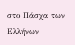στο Πάσχα των Ελλήνων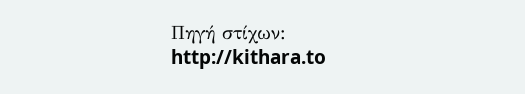Πηγή στίχων: http://kithara.to